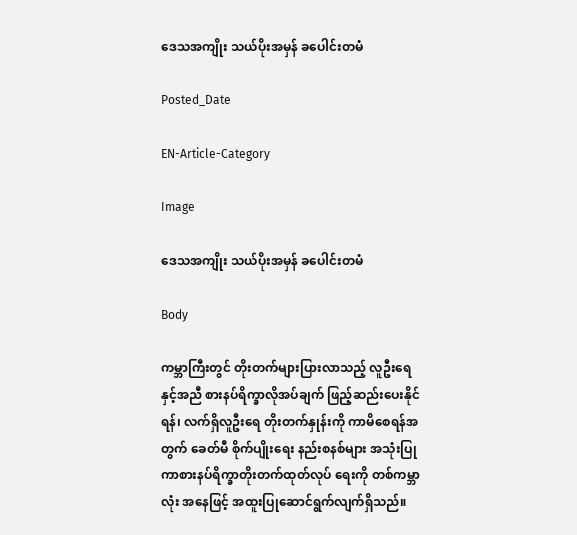ဒေသအကျိုး သယ်ပိုးအမှန် ခပေါင်းတမံ

Posted_Date

EN-Article-Category

Image

ဒေသအကျိုး သယ်ပိုးအမှန် ခပေါင်းတမံ

Body

ကမ္ဘာကြီးတွင် တိုးတက်များပြားလာသည့် လူဦးရေနှင့်အညီ စားနပ်ရိက္ခာလိုအပ်ချက် ဖြည့်ဆည်းပေးနိုင်ရန်၊ လက်ရှိလူဦးရေ တိုးတက်နှုန်းကို ကာမိစေရန်အတွက် ခေတ်မီ စိုက်ပျိုးရေး နည်းစနစ်များ အသုံးပြုကာစားနပ်ရိက္ခာတိုးတက်ထုတ်လုပ် ရေးကို တစ်ကမ္ဘာလုံး အနေဖြင့် အထူးပြုဆောင်ရွက်လျက်ရှိသည်။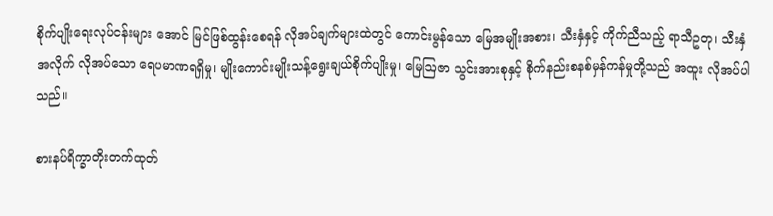စိုက်ပျိုးရေးလုပ်ငန်းများ အောင် မြင်ဖြစ်ထွန်းစေရန် လိုအပ်ချက်များထဲတွင် ကောင်းမွန်သော မြေအမျိုးအစား၊ သီးနှံနှင့် ကိုက်ညီသည့် ရာသီဥတု၊ သီးနှံအလိုက် လိုအပ်သော ရေပမာဏရရှိမှု၊ မျိုးကောင်းမျိုးသန့်ရွေးချယ်စိုက်ပျိုးမှု၊ မြေဩဇာ သွင်းအားစုနှင့် စိုက်နည်းစနစ်မှန်ကန်မှုတို့သည် အထူး လိုအပ်ပါသည်။

စားနပ်ရိက္ခာတိုးတက်ထုတ်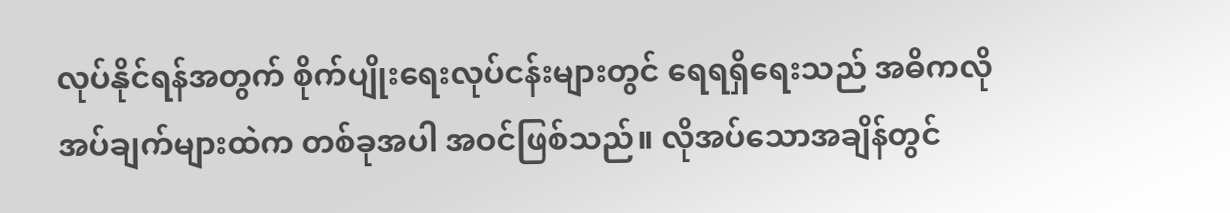လုပ်နိုင်ရန်အတွက် စိုက်ပျိုးရေးလုပ်ငန်းများတွင် ရေရရှိရေးသည် အဓိကလိုအပ်ချက်များထဲက တစ်ခုအပါ အဝင်ဖြစ်သည်။ လိုအပ်သောအချိန်တွင်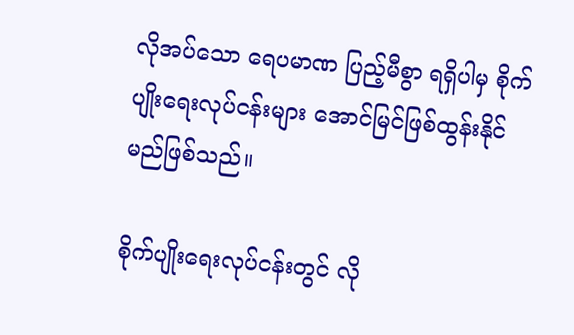လိုအပ်သော ရေပမာဏ ပြည့်မီစွာ ရရှိပါမှ စိုက်ပျိုးရေးလုပ်ငန်းများ အောင်မြင်ဖြစ်ထွန်းနိုင်မည်ဖြစ်သည်။

စိုက်ပျိုးရေးလုပ်ငန်းတွင် လို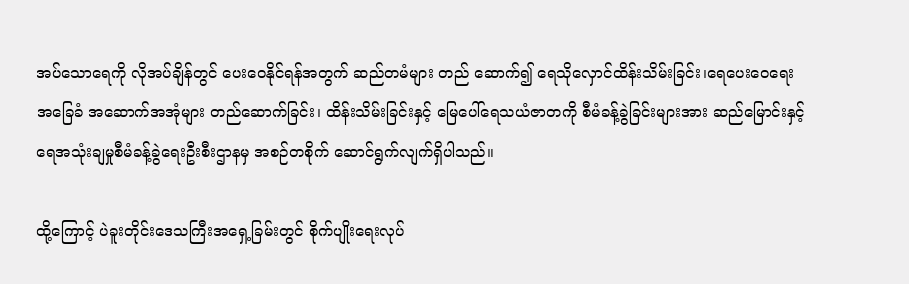အပ်သောရေကို လိုအပ်ချိန်တွင် ပေးဝေနိုင်ရန်အတွက် ဆည်တမံများ တည် ဆောက်၍ ရေသိုလှောင်ထိန်းသိမ်းခြင်း၊ရေပေးဝေရေးအခြေခံ အဆောက်အအုံများ တည်ဆောက်ခြင်း၊ ထိန်းသိမ်းခြင်းနှင့် မြေပေါ်ရေသယံဇာတကို စီမံခန့်ခွဲခြင်းများအား ဆည်မြောင်းနှင့် ရေအသုံးချမှုစီမံခန့်ခွဲရေးဦးစီးဌာနမှ အစဉ်တစိုက် ဆောင်ရွက်လျက်ရှိပါသည်။

ထို့ကြောင့် ပဲခူးတိုင်းဒေသကြီးအရှေ့ခြမ်းတွင် စိုက်ပျိုးရေးလုပ်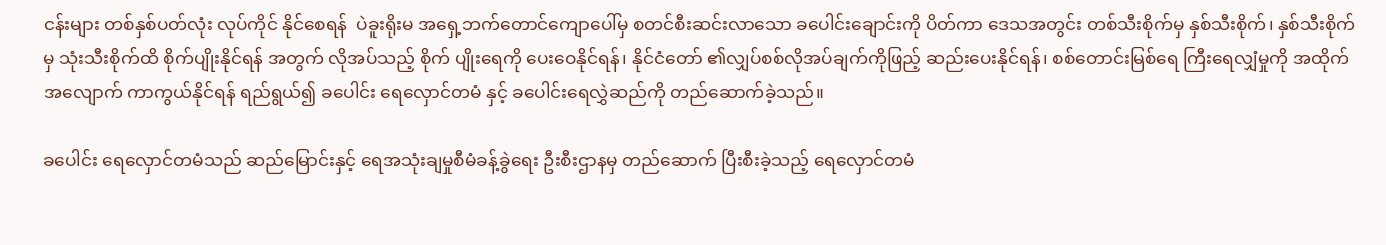ငန်းများ တစ်နှစ်ပတ်လုံး လုပ်ကိုင် နိုင်စေရန်  ပဲခူးရိုးမ အရှေ့ဘက်တောင်ကျောပေါ်မှ စတင်စီးဆင်းလာသော ခပေါင်းချောင်းကို ပိတ်ကာ ဒေသအတွင်း တစ်သီးစိုက်မှ နှစ်သီးစိုက်၊ နှစ်သီးစိုက်မှ သုံးသီးစိုက်ထိ စိုက်ပျိုးနိုင်ရန် အတွက် လိုအပ်သည့် စိုက် ပျိုးရေကို ပေးဝေနိုင်ရန်၊ နိုင်ငံတော် ၏လျှပ်စစ်လိုအပ်ချက်ကိုဖြည့် ဆည်းပေးနိုင်ရန်၊ စစ်တောင်းမြစ်ရေ ကြီးရေလျှံမှုကို အထိုက်အလျောက် ကာကွယ်နိုင်ရန် ရည်ရွယ်၍ ခပေါင်း ရေလှောင်တမံ နှင့် ခပေါင်းရေလွှဲဆည်ကို တည်ဆောက်ခဲ့သည်။

ခပေါင်း ရေလှောင်တမံသည် ဆည်မြောင်းနှင့် ရေအသုံးချမှုစီမံခန့်ခွဲရေး ဦးစီးဌာနမှ တည်ဆောက် ပြီးစီးခဲ့သည့် ရေလှောင်တမံ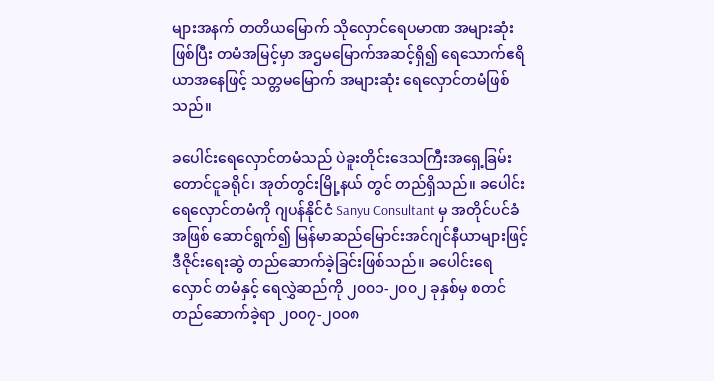များအနက် တတိယမြောက် သိုလှောင်ရေပမာဏ အများဆုံး ဖြစ်ပြီး တမံအမြင့်မှာ အဌမမြောက်အဆင့်ရှိ၍ ရေသောက်ဧရိယာအနေဖြင့် သတ္တမ‌မြောက် အများဆုံး ရေလှောင်တမံဖြစ်သည်။

ခပေါင်းရေလှောင်တမံသည် ပဲခူးတိုင်းဒေသကြီးအရှေ့ခြမ်း တောင်ငူခရိုင်၊ အုတ်တွင်းမြို့နယ် တွင် တည်ရှိသည်။ ခပေါင်းရေလှောင်တမံကို ဂျပန်နိုင်ငံ Sanyu Consultant မှ အတိုင်ပင်ခံအဖြစ် ဆောင်ရွက်၍ မြန်မာဆည်မြောင်းအင်ဂျင်နီယာများဖြင့် ဒီဇိုင်းရေးဆွဲ တည်ဆောက်ခဲ့ခြင်းဖြစ်သည်။ ခပေါင်းရေလှောင် တမံနှင့် ရေလွှဲဆည်ကို ၂၀၀၁-၂၀၀၂ ခုနှစ်မှ စတင်တည်ဆောက်ခဲ့ရာ ၂၀၀၇-၂၀၀၈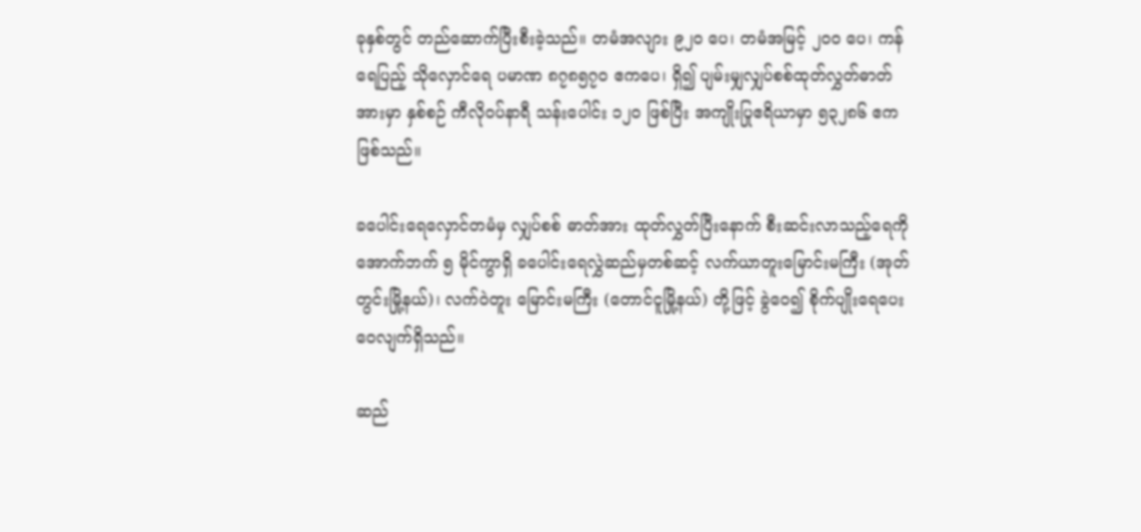ခုနှစ်တွင် တည်ဆောက်ပြီးစီးခဲ့သည်။ တမံအလျား ၉၂၀ ပေ၊ တမံအမြင့် ၂၀၀ ပေ၊ ကန်ရေပြည့် သိုလှောင်ရေ ပမာဏ ၈၇၈၅၇၀ ဧကပေ၊ ရှိ၍ ပျမ်းမျှလျှပ်စစ်ထုတ်လွှတ်ဓာတ်အားမှာ နှစ်စဉ် ကီလိုဝပ်နာရီ သန်းပေါင်း ၁၂၀ ဖြစ်ပြီး အကျိုးပြုဧရိယာမှာ ၅၃၂၈၆ ဧက ဖြစ်သည်။

ခပေါင်းရေလှောင်တမံမှ လျှပ်စစ် ဓာတ်အား ထုတ်လွှတ်ပြီးနောက် စီးဆင်းလာသည့်ရေကို အောက်ဘက် ၅ မိုင်ကွာရှိ ခပေါင်းရေလွှဲဆည်မှတစ်ဆင့် လက်ယာတူးမြောင်းမကြီး (အုတ်တွင်းမြို့နယ်)၊ လက်ဝဲတူး မြောင်းမကြီး (တောင်ငူမြို့နယ်) တို့ဖြင့် ခွဲဝေ၍ စိုက်ပျိုးရေပေးဝေလျက်ရှိသည်။

ဆည်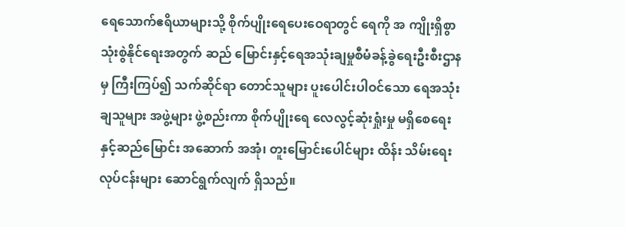ရေသောက်ဧရိယာများသို့ စိုက်ပျိုးရေပေးဝေရာတွင် ရေကို အ ကျိုးရှိစွာ သုံးစွဲနိုင်ရေးအတွက် ဆည် မြောင်းနှင့်ရေအသုံးချမှုစီမံခန့်ခွဲရေးဦးစီးဌာနမှ ကြီးကြပ်၍ သက်ဆိုင်ရာ တောင်သူများ ပူးပေါင်းပါဝင်သော ရေအသုံးချသူများ အဖွဲ့များ ဖွဲ့စည်းကာ စိုက်ပျိုးရေ လေလွင့်ဆုံးရှုံးမှု မရှိစေရေးနှင့်ဆည်မြောင်း အဆောက် အအုံ၊ တူးမြောင်းပေါင်များ ထိန်း သိမ်းရေး လုပ်ငန်းများ ဆောင်ရွက်လျက် ရှိသည်။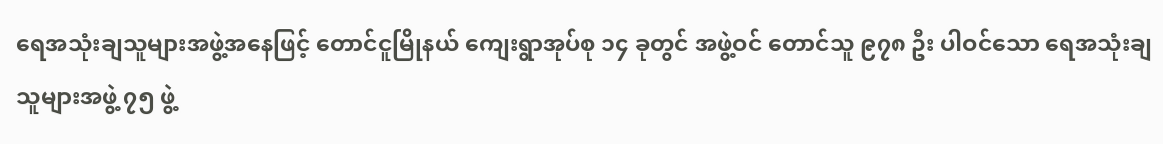ရေအသုံးချသူများအဖွဲ့အနေဖြင့် တောင်ငူမြိုနယ် ကျေးရွာအုပ်စု ၁၄ ခုတွင် အဖွဲ့ဝင် တောင်သူ ၉၇၈ ဦး ပါဝင်သော ရေအသုံးချသူများအဖွဲ့ ၇၅ ဖွဲ့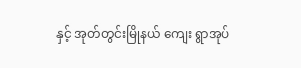နှင့် အုတ်တွင်းမြိုနယ် ကျေး ရွာအုပ်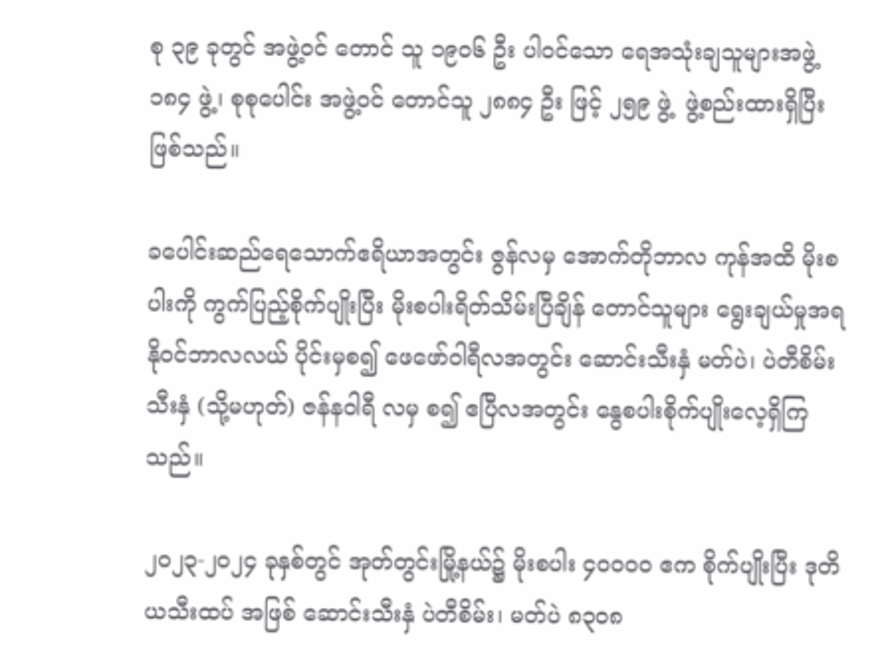စု ၃၉ ခုတွင် အဖွဲ့ဝင် တောင် သူ ၁၉၀၆ ဦး ပါဝင်သော ရေအသုံးချသူများအဖွဲ့ ၁၈၄ ဖွဲ့၊ စုစုပေါင်း အဖွဲ့ဝင် တောင်သူ ၂၈၈၄ ဦး ဖြင့် ၂၅၉ ဖွဲ့  ဖွဲ့စည်းထားရှိပြီး ဖြစ်သည်။

ခပေါင်းဆည်ရေသောက်ဧရိယာအတွင်း ဇွန်လမှ အောက်တိုဘာလ ကုန်အထိ မိုးစပါးကို ကွက်ပြည့်စိုက်ပျိုးပြီး မိုးစပါးရိတ်သိမ်းပြီချိန် တောင်သူများ ရွေးချယ်မှုအရ နိုဝင်ဘာလလယ် ပိုင်းမှစ၍ ဖေဖော်ဝါရီလအတွင်း ဆောင်းသီးနှံ မတ်ပဲ၊ ပဲတီစိမ်းသီးနှံ (သို့မဟုတ်) ဇန်နဝါရီ လမှ စ၍ ဧပြီလအတွင်း နွေစပါးစိုက်ပျိုးလေ့ရှိကြသည်။

၂၀၂၃-၂၀၂၄ ခုနှစ်တွင် အုတ်တွင်းမြို့နယ်၌ မိုးစပါး ၄၀၀၀၀ ဧက စိုက်ပျိုးပြီး ဒုတိယသီးထပ် အဖြစ် ဆောင်းသီးနှံ ပဲတီစိမ်း၊ မတ်ပဲ ၈၃၀၈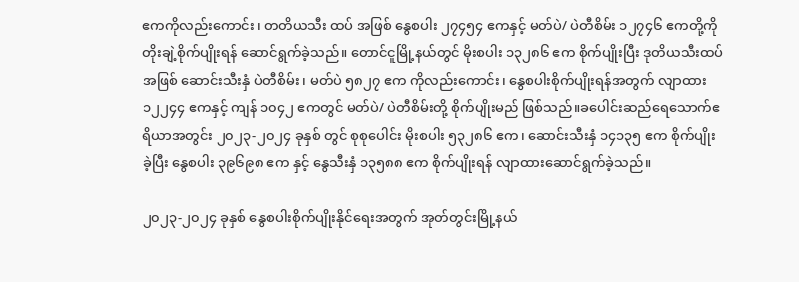ဧကကိုလည်းကောင်း၊ တတိယသီး ထပ် အဖြစ် နွေစပါး ၂၇၄၅၄ ဧကနှင့် မတ်ပဲ/ ပဲတီစိမ်း ၁၂၇၄၆ ဧကတို့ကို တိုးချဲ့စိုက်ပျိုးရန် ဆောင်ရွက်ခဲ့သည်။ တောင်ငူမြို့နယ်တွင် မိုးစပါး ၁၃၂၈၆ ဧက စိုက်ပျိုးပြီး ဒုတိယသီးထပ်အဖြစ် ဆောင်းသီးနှံ ပဲတီစိမ်း၊ မတ်ပဲ ၅၈၂၇ ဧက ကိုလည်းကောင်း၊ နွေစပါးစိုက်ပျိုးရန်အတွက် လျာထား ၁၂၂၄၄ ဧကနှင့် ကျန် ၁၀၄၂ ဧကတွင် မတ်ပဲ/ ပဲတီစိမ်းတို့ စိုက်ပျိုးမည် ဖြစ်သည်။ခပေါင်းဆည်ရေသောက်ဧရိယာအတွင်း ၂၀၂၃-၂၀၂၄ ခုနှစ် တွင် စုစုပေါင်း မိုးစပါး ၅၃၂၈၆ ဧက၊ ဆောင်းသီးနှံ ၁၄၁၃၅ ဧက စိုက်ပျိုးခဲ့ပြီး နွေစပါး ၃၉၆၉၈ ဧက နှင့် နွေသီးနှံ ၁၃၅၈၈ ဧက စိုက်ပျိုးရန် လျာထားဆောင်ရွက်ခဲ့သည်။

၂၀၂၃-၂၀၂၄ ခုနှစ် နွေစပါးစိုက်ပျိုးနိုင်ရေးအတွက် အုတ်တွင်းမြို့နယ်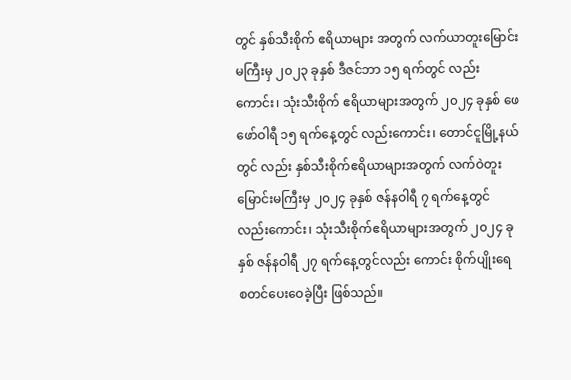တွင် နှစ်သီးစိုက် ဧရိယာများ အတွက် လက်ယာတူးမြောင်းမကြီးမှ ၂၀၂၃ ခုနှစ် ဒီဇင်ဘာ ၁၅ ရက်တွင် လည်းကောင်း၊ သုံးသီးစိုက် ဧရိယာများအတွက် ၂၀၂၄ ခုနှစ် ဖေဖော်ဝါရီ ၁၅ ရက်နေ့တွင် လည်းကောင်း၊ တောင်ငူမြို့နယ်တွင် လည်း နှစ်သီးစိုက်ဧရိယာများအတွက် လက်ဝဲတူး မြောင်းမကြီးမှ ၂၀၂၄ ခုနှစ် ဇန်နဝါရီ ၇ ရက်နေ့တွင် လည်းကောင်း၊ သုံးသီးစိုက်ဧရိယာများအတွက် ၂၀၂၄ ခုနှစ် ဇန်နဝါရီ ၂၇ ရက်နေ့တွင်လည်း ကောင်း စိုက်ပျိုးရေ စတင်ပေးဝေခဲ့ပြီး ဖြစ်သည်။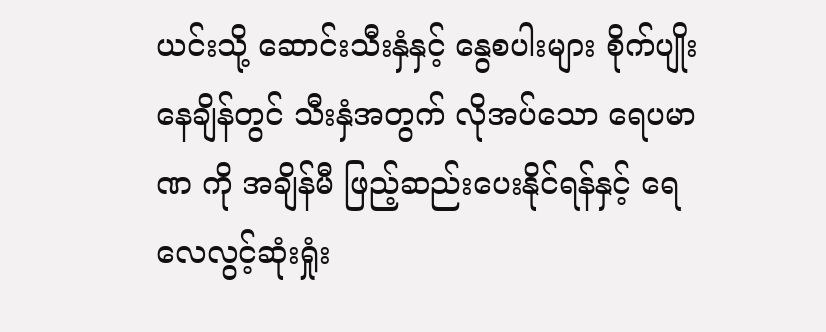ယင်းသို့ ဆောင်းသီးနှံနှင့် နွေစပါးများ စိုက်ပျိုးနေချိန်တွင် သီးနှံအတွက် လိုအပ်သော ရေပမာဏ ကို အချိန်မီ ဖြည့်ဆည်းပေးနိုင်ရန်နှင့် ရေလေလွင့်ဆုံးရှုံး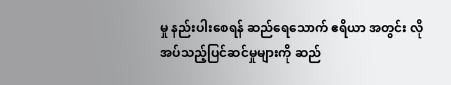မှု နည်းပါးစေရန် ဆည်ရေသောက် ဧရိယာ အတွင်း လိုအပ်သည့်ပြင်ဆင်မှုများကို ဆည်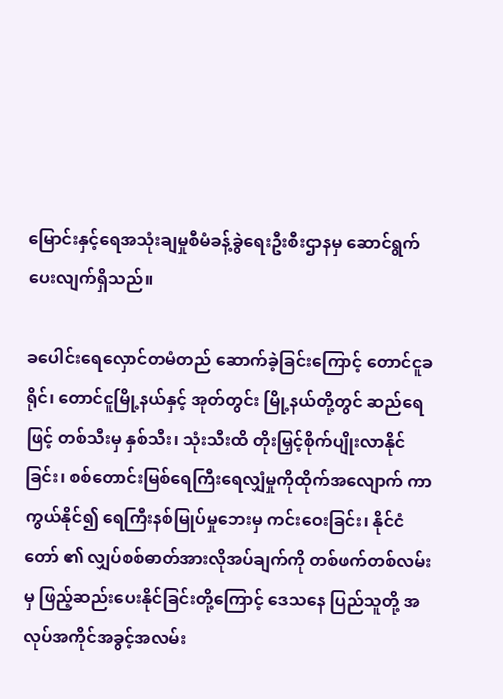မြောင်းနှင့်ရေအသုံးချမှုစီမံခန့်ခွဲရေးဦးစီးဌာနမှ ဆောင်ရွက် ပေးလျက်ရှိသည်။

ခပေါင်းရေလှောင်တမံတည် ဆောက်ခဲ့ခြင်းကြောင့် တောင်ငူခရိုင်၊ တောင်ငူမြို့နယ်နှင့် အုတ်တွင်း မြို့နယ်တို့တွင် ဆည်ရေဖြင့် တစ်သီးမှ နှစ်သီး၊ သုံးသီးထိ တိုးမြှင့်စိုက်ပျိုးလာနိုင်ခြင်း၊ စစ်တောင်းမြစ်ရေကြီးရေလျှံမှုကိုထိုက်အလျောက် ကာကွယ်နိုင်၍ ရေကြီးနစ်မြုပ်မှုဘေးမှ ကင်းဝေးခြင်း၊ နိုင်ငံတော် ၏ လျှပ်စစ်ဓာတ်အားလိုအပ်ချက်ကို တစ်ဖက်တစ်လမ်းမှ ဖြည့်ဆည်းပေးနိုင်ခြင်းတို့ကြောင့် ဒေသနေ ပြည်သူတို့ အလုပ်အကိုင်အခွင့်အလမ်း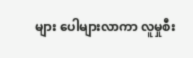များ ပေါများလာကာ လူမှုစီး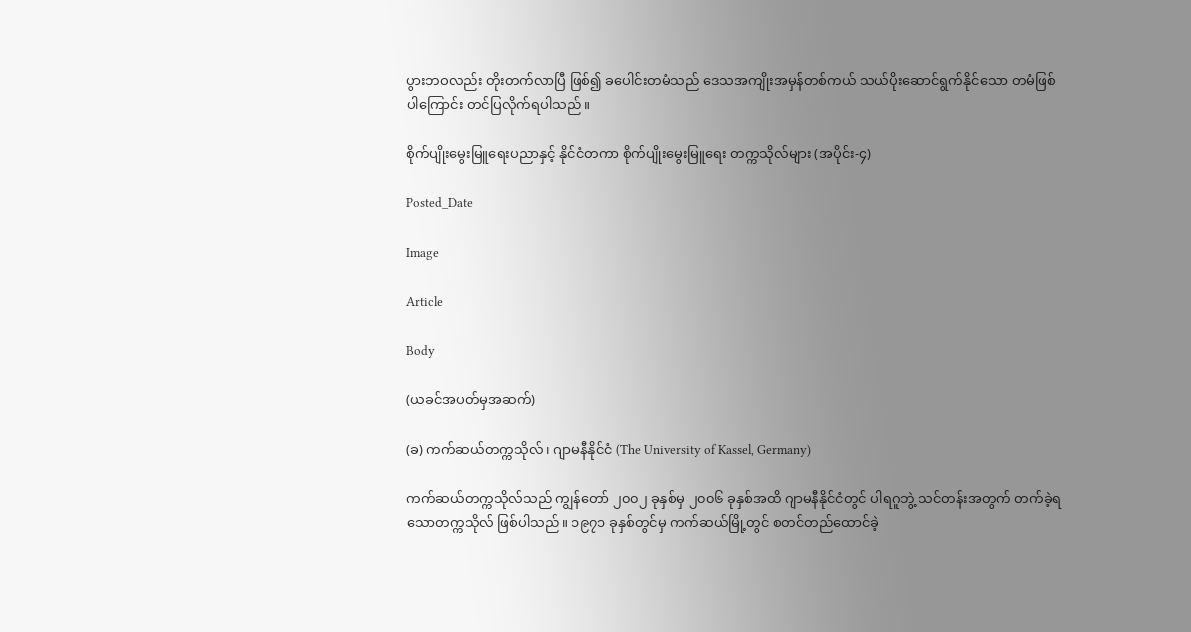ပွားဘဝလည်း တိုးတက်လာပြီ ဖြစ်၍ ခပေါင်းတမံသည် ဒေသအကျိုးအမှန်တစ်ကယ် သယ်ပိုးဆောင်ရွက်နိုင်သော တမံဖြစ်ပါကြောင်း တင်ပြလိုက်ရပါသည်။

စိုက်ပျိုးမွေးမြူရေးပညာနှင့် နိုင်ငံတကာ စိုက်ပျိုးမွေးမြူရေး တက္ကသိုလ်များ (အပိုင်း-၄)

Posted_Date

Image

Article

Body

(ယခင်အပတ်မှအဆက်)

(ခ) ကက်ဆယ်တက္ကသိုလ်၊ ဂျာမနီနိုင်ငံ (The University of Kassel, Germany)

ကက်ဆယ်တက္ကသိုလ်သည် ကျွန်တော် ၂၀၀၂ ခုနှစ်မှ ၂၀၀၆ ခုနှစ်အထိ ဂျာမနီနိုင်ငံတွင် ပါရဂူဘွဲ့ သင်တန်းအတွက် တက်ခဲ့ရသောတက္ကသိုလ် ဖြစ်ပါသည်။ ၁၉၇၁ ခုနှစ်တွင်မှ ကက်ဆယ်မြို့တွင် စတင်တည်ထောင်ခဲ့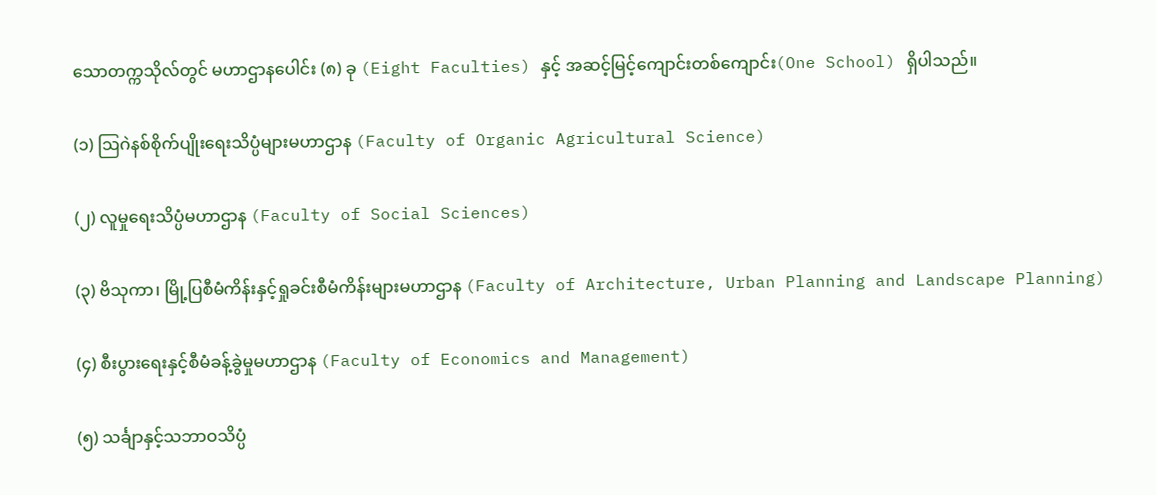သောတက္ကသိုလ်တွင် မဟာဌာနပေါင်း (၈) ခု (Eight Faculties) နှင့် အဆင့်မြင့်ကျောင်းတစ်ကျောင်း(One School) ရှိပါသည်။

(၁) ဩဂဲနစ်စိုက်ပျိုးရေးသိပ္ပံများမဟာဌာန (Faculty of Organic Agricultural Science)

(၂) လူမှုရေးသိပ္ပံမဟာဌာန (Faculty of Social Sciences)

(၃) ဗိသုကာ၊ မြို့ပြစီမံကိန်းနှင့်ရှုခင်းစီမံကိန်းများမဟာဌာန (Faculty of Architecture, Urban Planning and Landscape Planning)

(၄) စီးပွားရေးနှင့်စီမံခန့်ခွဲမှုမဟာဌာန (Faculty of Economics and Management)

(၅) သင်္ချာနှင့်သဘာဝသိပ္ပံ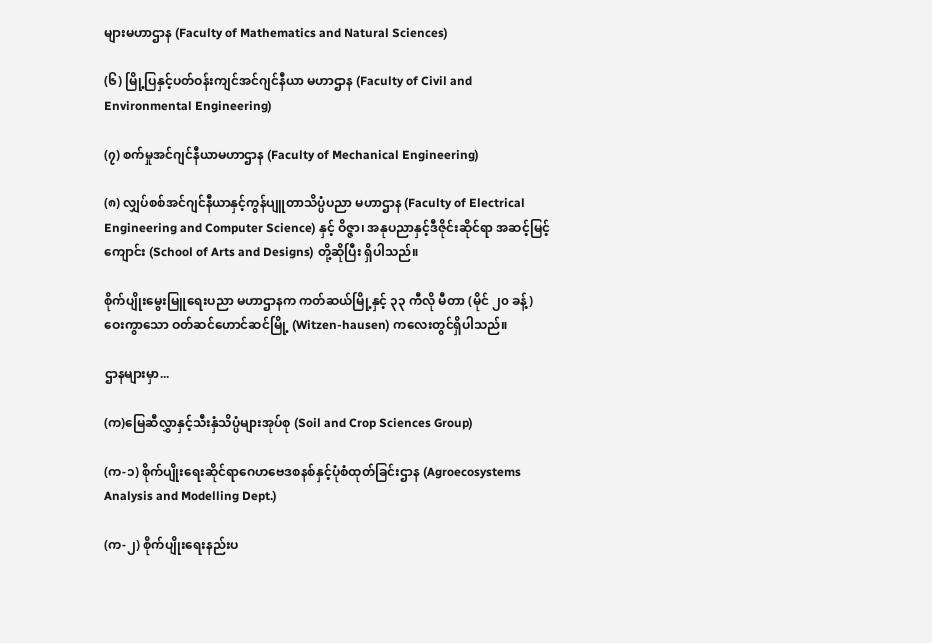များမဟာဌာန (Faculty of Mathematics and Natural Sciences)

(၆) မြို့ပြနှင့်ပတ်ဝန်းကျင်အင်ဂျင်နီယာ မဟာဌာန (Faculty of Civil and Environmental Engineering)

(၇) စက်မှုအင်ဂျင်နီယာမဟာဌာန (Faculty of Mechanical Engineering)

(၈) လျှပ်စစ်အင်ဂျင်နီယာနှင့်ကွန်ပျူတာသိပ္ပံပညာ မဟာဌာန (Faculty of Electrical Engineering and Computer Science) နှင့် ဝိဇ္ဇာ၊ အနုပညာနှင့်ဒီဇိုင်းဆိုင်ရာ အဆင့်မြင့်ကျောင်း (School of Arts and Designs) တို့ဆိုပြီး ရှိပါသည်။

စိုက်ပျိုးမွေးမြူရေးပညာ မဟာဌာနက ကတ်ဆယ်မြို့နှင့် ၃၃ ကီလို မီတာ (မိုင် ၂၀ ခန့်) ဝေးကွာသော ဝတ်ဆင်ဟောင်ဆင်မြို့ (Witzen-hausen) ကလေးတွင်ရှိပါသည်။

ဌာနများမှာ...

(က)မြေဆီလွှာနှင့်သီးနှံသိပ္ပံများအုပ်စု (Soil and Crop Sciences Group)

(က-၁) စိုက်ပျိုးရေးဆိုင်ရာဂေဟဗေဒစနစ်နှင့်ပုံစံထုတ်ခြင်းဌာန (Agroecosystems Analysis and Modelling Dept.)

(က-၂) စိုက်ပျိုးရေးနည်းပ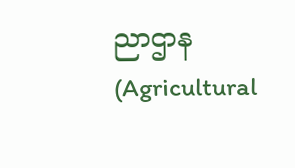ညာဌာန (Agricultural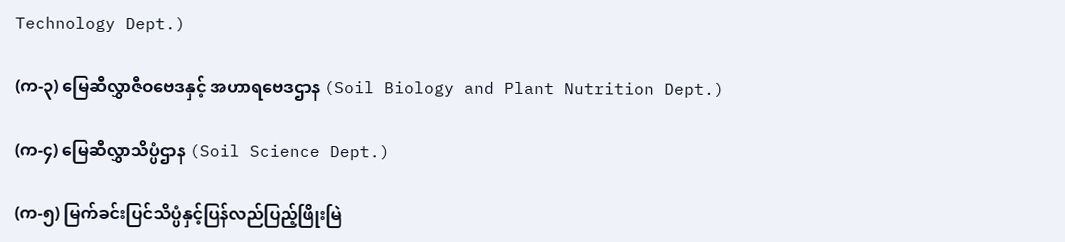Technology Dept.)

(က-၃) မြေဆီလွှာဇီဝဗေဒနှင့် အဟာရဗေဒဌာန (Soil Biology and Plant Nutrition Dept.)

(က-၄) မြေဆီလွှာသိပ္ပံဌာန (Soil Science Dept.)

(က-၅) မြက်ခင်းပြင်သိပ္ပံနှင့်ပြန်လည်ပြည့်ဖြိုးမြဲ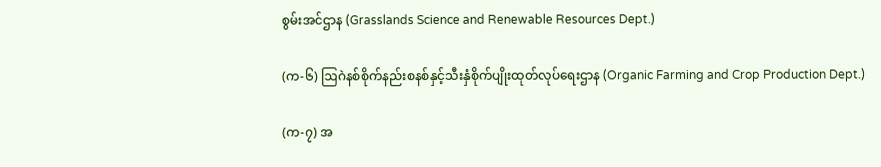စွမ်းအင်ဌာန (Grasslands Science and Renewable Resources Dept.)

(က-၆) ဩဂဲနစ်စိုက်နည်းစနစ်နှင့်သီးနှံစိုက်ပျိုးထုတ်လုပ်ရေးဌာန (Organic Farming and Crop Production Dept.)

(က-၇) အ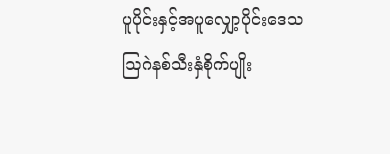ပူပိုင်းနှင့်အပူလျှော့ပိုင်းဒေသ  ဩဂဲနစ်သီးနှံစိုက်ပျိုး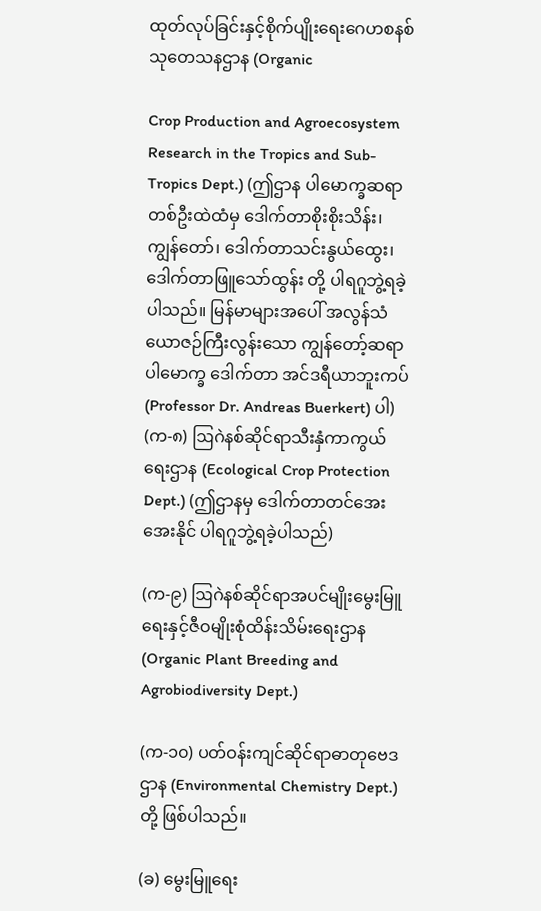ထုတ်လုပ်ခြင်းနှင့်စိုက်ပျိုးရေးဂေဟစနစ် သုတေသနဌာန (Organic

Crop Production and Agroecosystem Research in the Tropics and Sub-Tropics Dept.) (ဤဌာန ပါမောက္ခဆရာတစ်ဦးထဲထံမှ ဒေါက်တာစိုးစိုးသိန်း၊ ကျွန်တော်၊ ဒေါက်တာသင်းနွယ်ထွေး၊ ဒေါက်တာဖြူသော်ထွန်း တို့ ပါရဂူဘွဲ့ရခဲ့ပါသည်။ မြန်မာများအပေါ် အလွန်သံယောဇဉ်ကြီးလွန်းသော ကျွန်တော့်ဆရာ ပါမောက္ခ ဒေါက်တာ အင်ဒရီယာဘူးကပ် (Professor Dr. Andreas Buerkert) ပါ)
(က-၈) ဩဂဲနစ်ဆိုင်ရာသီးနှံကာကွယ်ရေးဌာန (Ecological Crop Protection Dept.) (ဤဌာနမှ ဒေါက်တာတင်အေးအေးနိုင် ပါရဂူဘွဲ့ရခဲ့ပါသည်)

(က-၉) ဩဂဲနစ်ဆိုင်ရာအပင်မျိုးမွေးမြူရေးနှင့်ဇီဝမျိုးစုံထိန်းသိမ်းရေးဌာန (Organic Plant Breeding and Agrobiodiversity Dept.)

(က-၁၀) ပတ်ဝန်းကျင်ဆိုင်ရာဓာတုဗေဒဌာန (Environmental Chemistry Dept.) တို့ ဖြစ်ပါသည်။

(ခ) မွေးမြူရေး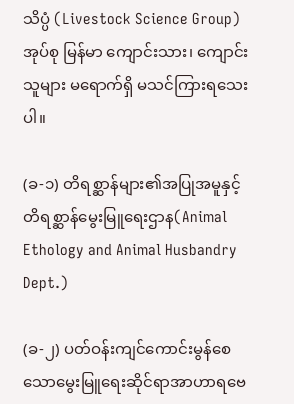သိပ္ပံ (Livestock Science Group) အုပ်စု မြန်မာ ကျောင်းသား၊ ကျောင်းသူများ မရောက်ရှိ မသင်ကြားရသေးပါ။

(ခ-၁) တိရစ္ဆာန်များ၏အပြုအမူနှင့်တိရစ္ဆာန်မွေးမြူရေးဌာန(Animal Ethology and Animal Husbandry Dept.)

(ခ-၂) ပတ်ဝန်းကျင်ကောင်းမွန်စေသောမွေးမြူရေးဆိုင်ရာအာဟာရဗေ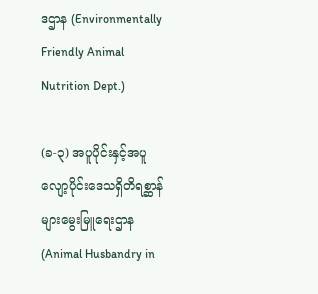ဒဌာန (Environmentally Friendly Animal Nutrition Dept.)

(ခ-၃) အပူပိုင်းနှင့်အပူလျော့ပိုင်းဒေသရှိတိရစ္ဆာန်များမွေးမြူရေးဌာန (Animal Husbandry in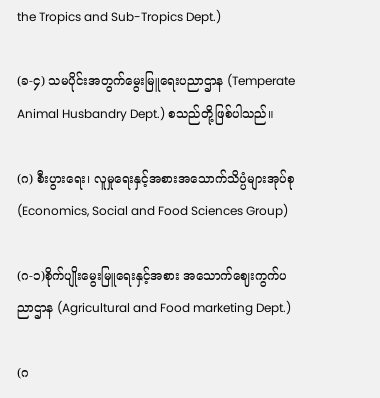the Tropics and Sub-Tropics Dept.)

(ခ-၄) သမပိုင်းအတွက်မွေးမြူရေးပညာဌာန (Temperate Animal Husbandry Dept.) စသည်တို့ဖြစ်ပါသည်။

(ဂ) စီးပွားရေး၊ လူမှုရေးနှင့်အစားအသောက်သိပ္ပံများအုပ်စု (Economics, Social and Food Sciences Group)

(ဂ-၁)စိုက်ပျိုးမွေးမြူရေးနှင့်အစား အသောက်ဈေးကွက်ပညာဌာန (Agricultural and Food marketing Dept.)

(ဂ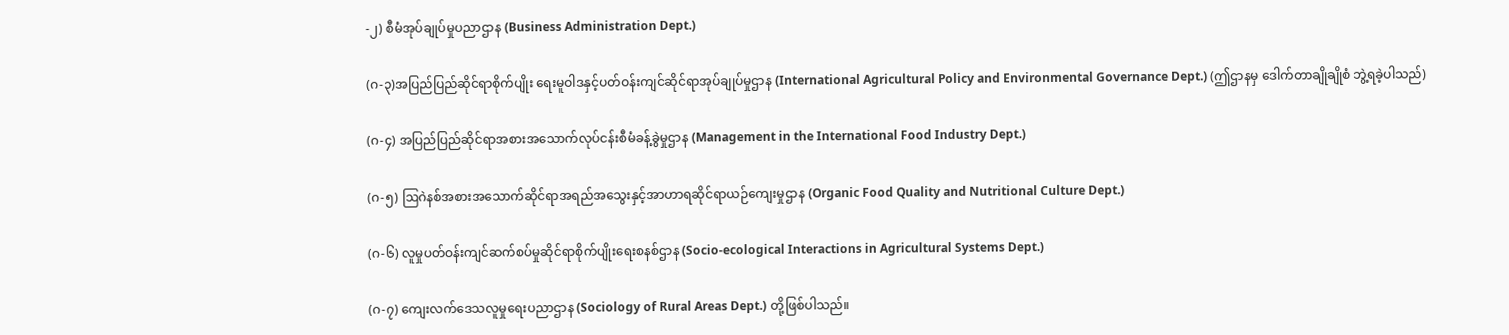-၂) စီမံအုပ်ချုပ်မှုပညာဌာန (Business Administration Dept.)

(ဂ-၃)အပြည်ပြည်ဆိုင်ရာစိုက်ပျိုး ရေးမူဝါဒနှင့်ပတ်ဝန်းကျင်ဆိုင်ရာအုပ်ချုပ်မှုဌာန (International Agricultural Policy and Environmental Governance Dept.) (ဤဌာနမှ ဒေါက်တာချိုချိုစံ ဘွဲ့ရခဲ့ပါသည်)

(ဂ-၄) အပြည်ပြည်ဆိုင်ရာအစားအသောက်လုပ်ငန်းစီမံခန့်ခွဲမှုဌာန (Management in the International Food Industry Dept.)

(ဂ-၅) ဩဂဲနစ်အစားအသောက်ဆိုင်ရာအရည်အသွေးနှင့်အာဟာရဆိုင်ရာယဉ်ကျေးမှုဌာန (Organic Food Quality and Nutritional Culture Dept.)

(ဂ-၆) လူမှုပတ်ဝန်းကျင်ဆက်စပ်မှုဆိုင်ရာစိုက်ပျိုးရေးစနစ်ဌာန (Socio-ecological Interactions in Agricultural Systems Dept.)

(ဂ-၇) ကျေးလက်ဒေသလူမှုရေးပညာဌာန (Sociology of Rural Areas Dept.) တို့ဖြစ်ပါသည်။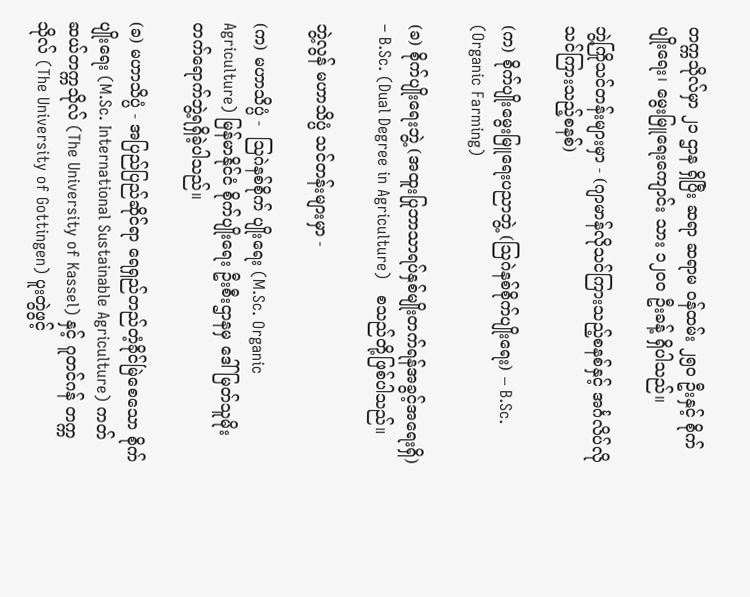တက္ကသိုလ်မှာ ၂၁ ဌာန ရှိပြီး ဆရာ ဆရာမ ဝန်ထမ်း ၂၅၀ ဦးနှင့် စိုက်ပျိုးရေး၊ မွေးမြူရေးကျောင်း သား ၁၂၀၀ ဦးခန့် ရှိပါသည်။

ဘွဲ့ကြိုသင်တန်းများမှာ - (ဂျာမာန်လိုသင်ကြားသည့်စနစ်နှင့် အင်္ဂလိပ်လိုသင်ကြားသည့်စနစ်)

(က) စိုက်ပျိုးမွေးမြူရေးပညာဘွဲ့ (ဩဂဲနစ်စိုက်ပျိုးရေး) – B.Sc. (Organic Farming)

(ခ) စိုက်ပျိုးရေးဘွဲ့ (အထူးပြုဘာသာရပ်နှစ်မျိုးတက်ရန်အခွင့်အရေးရှိ) – B.Sc. (Dual Degree in Agriculture)   စသည်တို့ဖြစ်ပါသည်။

ဘွဲ့လွန် မဟာသိပ္ပံ သင်တန်းများမှာ -

(က) မဟာသိပ္ပံ -  ဩဂဲနစ်စိုက် ပျိုးရေး (M.Sc. Organic Agriculture) မြန်မာနိုင်ငံ စိုက်ပျိုးရေး ဦးစီးဌာနမှ ဒေါ် မြတ်သူမိုး တက်ရောက်ဘွဲ့ရရှိခဲ့ပါသည်။

(ခ) မဟာသိပ္ပံ - အပြည်ပြည်ဆိုင်ရာ ရေရှည်တည်တံ့ခိုင်မြဲစေသော စိုက် ပျိုးရေး (M.Sc. International Sustainable Agriculture) ကတ်ဆယ်တက္ကသိုလ် (The University of Kassel) နှင့် ဂူတင်ဂန် တက္ကသိုလ် (The University of Gottingen) ပူးတွဲဖွင့်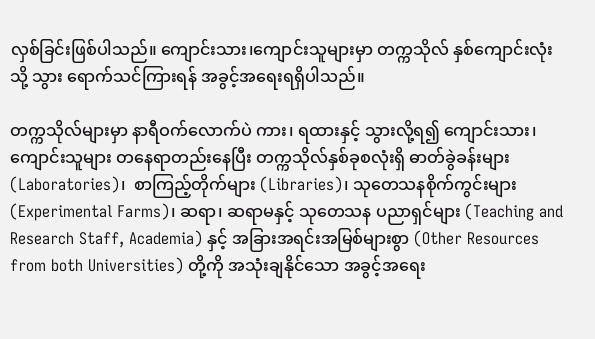လှစ်ခြင်းဖြစ်ပါသည်။ ကျောင်းသား၊ကျောင်းသူများမှာ တက္ကသိုလ် နှစ်ကျောင်းလုံးသို့ သွား ရောက်သင်ကြားရန် အခွင့်အရေးရရှိပါသည်။

တက္ကသိုလ်များမှာ နာရီဝက်လောက်ပဲ ကား၊ ရထားနှင့် သွားလို့ရ၍ ကျောင်းသား၊ ကျောင်းသူများ တနေရာတည်းနေပြီး တက္ကသိုလ်နှစ်ခုစလုံးရှိ ဓာတ်ခွဲခန်းများ (Laboratories)၊  စာကြည့်တိုက်များ (Libraries)၊ သုတေသနစိုက်ကွင်းများ (Experimental Farms)၊ ဆရာ၊ ဆရာမနှင့် သုတေသန ပညာရှင်များ (Teaching and Research Staff, Academia) နှင့် အခြားအရင်းအမြစ်များစွာ (Other Resources from both Universities) တို့ကို အသုံးချနိုင်သော အခွင့်အရေး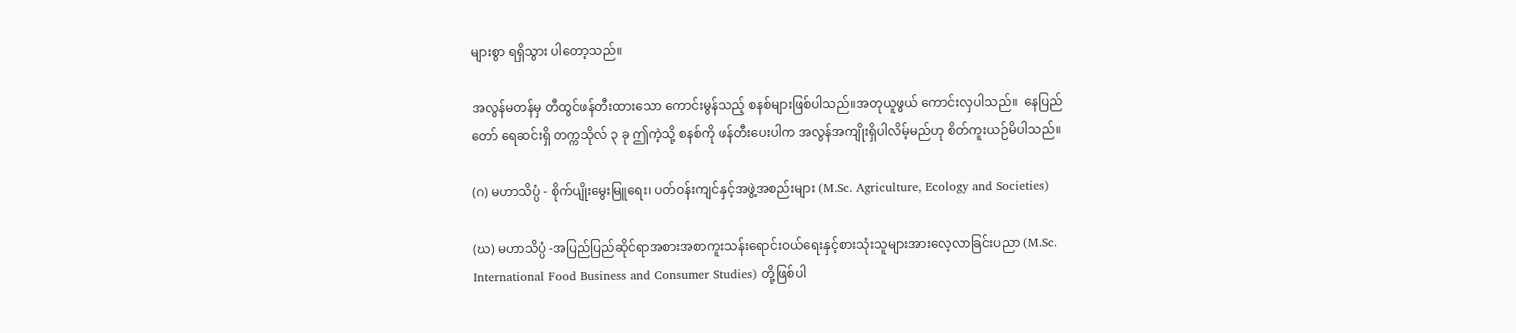များစွာ ရရှိသွား ပါတော့သည်။

အလွန်မတန်မှ တီထွင်ဖန်တီးထားသော ကောင်းမွန်သည့် စနစ်များဖြစ်ပါသည်။အတုယူဖွယ် ကောင်းလှပါသည်။  နေပြည်တော် ရေဆင်းရှိ တက္ကသိုလ် ၃ ခု ဤကဲ့သို့ စနစ်ကို ဖန်တီးပေးပါက အလွန်အကျိုးရှိပါလိမ့်မည်ဟု စိတ်ကူးယဉ်မိပါသည်။

(ဂ) မဟာသိပ္ပံ - စိုက်ပျိုးမွေးမြူရေး၊ ပတ်ဝန်းကျင်နှင့်အဖွဲ့အစည်းများ (M.Sc. Agriculture, Ecology and Societies)

(ဃ) မဟာသိပ္ပံ -အပြည်ပြည်ဆိုင်ရာအစားအစာကူးသန်းရောင်းဝယ်ရေးနှင့်စားသုံးသူများအားလေ့လာခြင်းပညာ (M.Sc. International Food Business and Consumer Studies) တို့ဖြစ်ပါ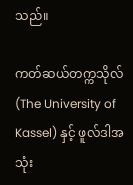သည်။

ကတ်ဆယ်တက္ကသိုလ် (The University of Kassel) နှင့် ဖူလ်ဒါအသုံး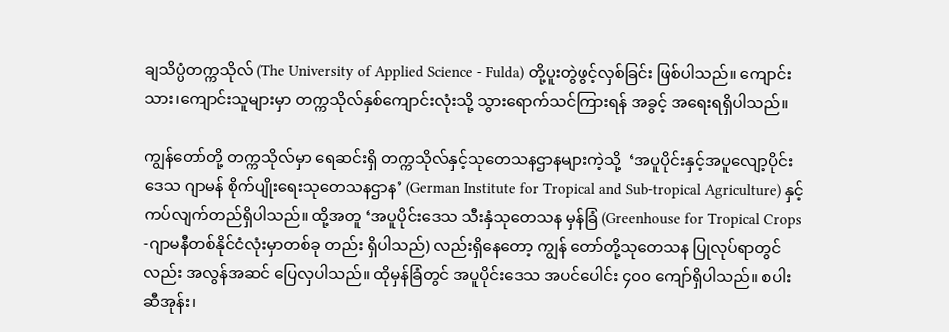ချသိပ္ပံတက္ကသိုလ် (The University of Applied Science - Fulda) တို့ပူးတွဲဖွင့်လှစ်ခြင်း ဖြစ်ပါသည်။ ကျောင်းသား၊ကျောင်းသူများမှာ တက္ကသိုလ်နှစ်ကျောင်းလုံးသို့ သွားရောက်သင်ကြားရန် အခွင့် အရေးရရှိပါသည်။

ကျွန်တော်တို့ တက္ကသိုလ်မှာ ရေဆင်းရှိ တက္ကသိုလ်နှင့်သုတေသနဌာနများကဲ့သို့  ‘အပူပိုင်းနှင့်အပူလျော့ပိုင်းဒေသ ဂျာမန် စိုက်ပျိုးရေးသုတေသနဌာန’ (German Institute for Tropical and Sub-tropical Agriculture) နှင့် ကပ်လျက်တည်ရှိပါသည်။ ထို့အတူ ‘အပူပိုင်းဒေသ သီးနှံသုတေသန မှန်ခြံ (Greenhouse for Tropical Crops -ဂျာမနီတစ်နိုင်ငံလုံးမှာတစ်ခု တည်း ရှိပါသည်) လည်းရှိနေတော့ ကျွန် တော်တို့သုတေသန ပြုလုပ်ရာတွင်လည်း အလွန်အဆင် ပြေလှပါသည်။ ထိုမှန်ခြံတွင် အပူပိုင်းဒေသ အပင်ပေါင်း ၄၀၀ ကျော်ရှိပါသည်။ စပါး ဆီအုန်း၊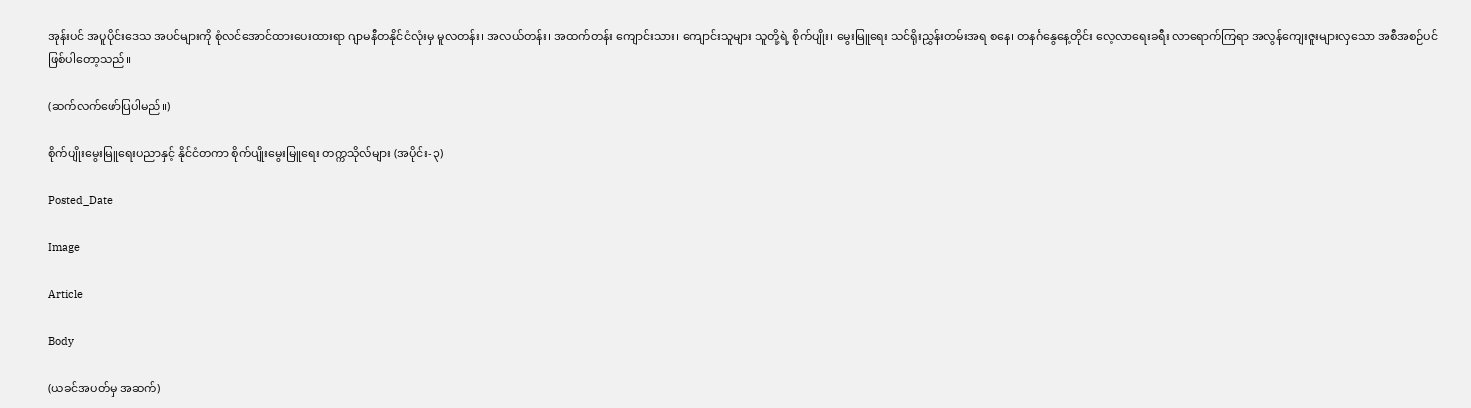အုန်းပင် အပူပိုင်းဒေသ အပင်များကို စုံလင်အောင်ထားပေးထားရာ ဂျာမနီတနိုင်ငံလုံးမှ မူလတန်း၊ အလယ်တန်း၊ အထက်တန်း ကျောင်းသား၊ ကျောင်းသူများ သူတို့ရဲ့ စိုက်ပျိုး၊ မွေးမြူရေး သင်ရိုးညွှန်းတမ်းအရ စနေ၊ တနင်္ဂနွေနေ့တိုင်း လေ့လာရေးခရီး လာရောက်ကြရာ အလွန်ကျေးဇူးများလှသော အစီအစဉ်ပင် ဖြစ်ပါတော့သည်။

(ဆက်လက်ဖော်ပြပါမည်။)

စိုက်ပျိုးမွေးမြူရေးပညာနှင့် နိုင်ငံတကာ စိုက်ပျိုးမွေးမြူရေး တက္ကသိုလ်များ (အပိုင်း-၃)

Posted_Date

Image

Article

Body

(ယခင်အပတ်မှ အဆက်)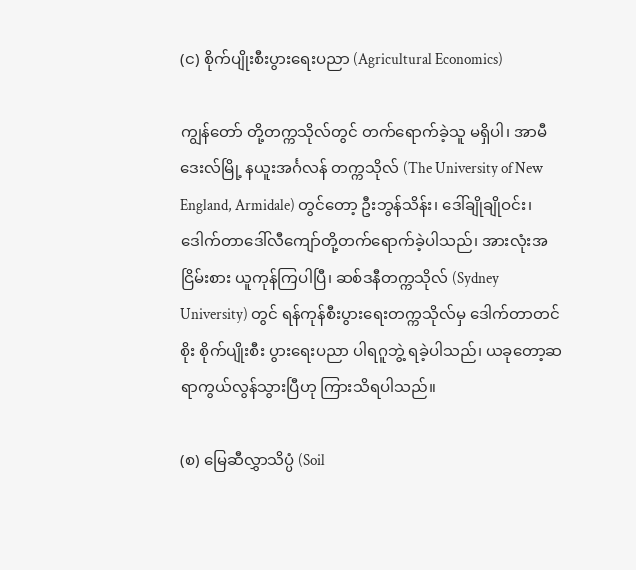(င) စိုက်ပျိုးစီးပွားရေးပညာ (Agricultural Economics)

ကျွန်တော် တို့တက္ကသိုလ်တွင် တက်ရောက်ခဲ့သူ မရှိပါ၊ အာမီဒေးလ်မြို့ နယူးအင်္ဂလန် တက္ကသိုလ် (The University of New England, Armidale) တွင်တော့ ဦးဘွန်သိန်း၊ ဒေါ်ချိုချိုဝင်း၊ ဒေါက်တာဒေါ်လီကျော်တို့တက်ရောက်ခဲ့ပါသည်၊ အားလုံးအငြိမ်းစား ယူကုန်ကြပါပြီ၊ ဆစ်ဒနီတက္ကသိုလ် (Sydney University) တွင် ရန်ကုန်စီးပွားရေးတက္ကသိုလ်မှ ဒေါက်တာတင်စိုး စိုက်ပျိုးစီး ပွားရေးပညာ ပါရဂူဘွဲ့ ရခဲ့ပါသည်၊ ယခုတော့ဆရာကွယ်လွန်သွားပြီဟု ကြားသိရပါသည်။

(စ) မြေဆီလွှာသိပ္ပံ (Soil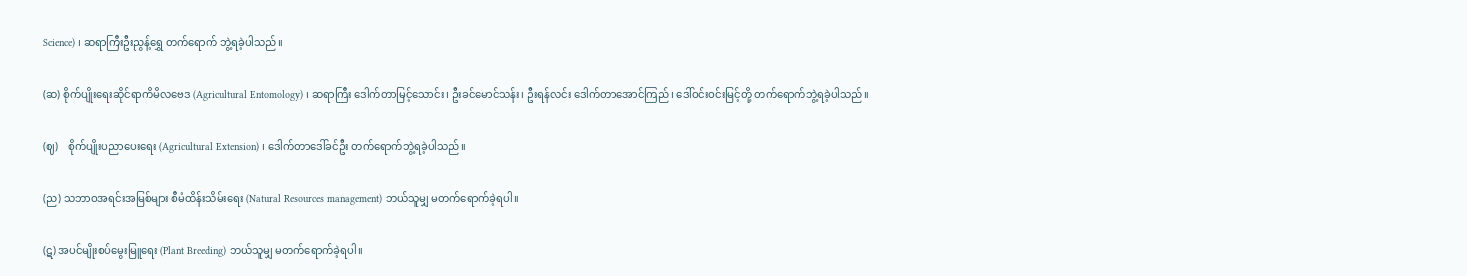Science) ၊ ဆရာကြီးဦးညွန့်ရွှေ တက်ရောက် ဘွဲ့ရခဲ့ပါသည်။

(ဆ) စိုက်ပျိုးရေးဆိုင်ရာကိမိလဗေဒ (Agricultural Entomology) ၊ ဆရာကြီး ဒေါက်တာမြင့်သောင်း၊ ဦးခင်မောင်သန်း၊ ဦးရန်လင်း ဒေါက်တာအောင်ကြည်၊ ဒေါ်ဝင်းဝင်းမြင့်တို့ တက်ရောက်ဘွဲ့ရခဲ့ပါသည်။

(ဈ)    စိုက်ပျိုးပညာပေးရေး (Agricultural Extension) ၊ ဒေါက်တာဒေါ်ခင်ဦး တက်ရောက်ဘွဲ့ရခဲ့ပါသည်။

(ည) သဘာဝအရင်းအမြစ်များ စီမံထိန်းသိမ်းရေး (Natural Resources management) ဘယ်သူမျှ မတက်ရောက်ခဲ့ရပါ။

(ဋ) အပင်မျိုးစပ်မွေးမြူရေး (Plant Breeding) ဘယ်သူမျှ မတက်ရောက်ခဲ့ရပါ။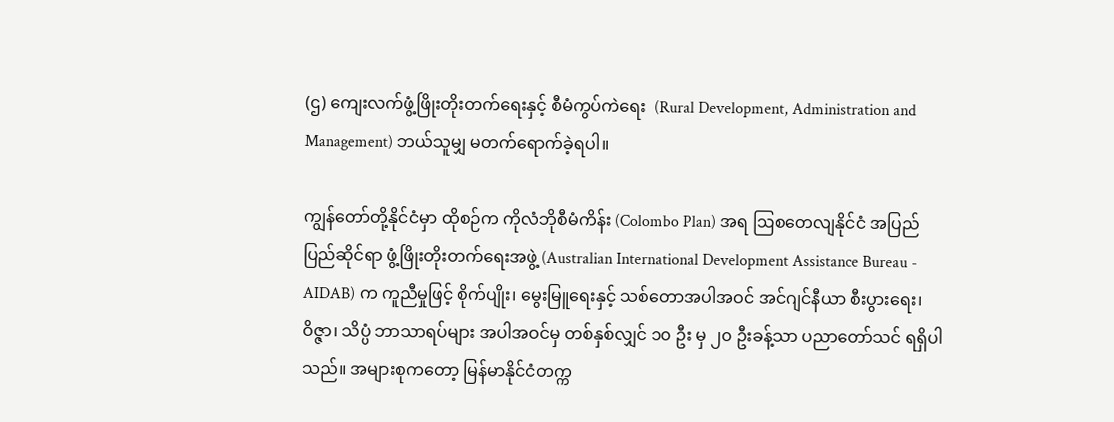(ဌ) ကျေးလက်ဖွံ့ဖြိုးတိုးတက်ရေးနှင့် စီမံကွပ်ကဲရေး  (Rural Development, Administration and Management) ဘယ်သူမျှ မတက်ရောက်ခဲ့ရပါ။

ကျွန်တော်တို့နိုင်ငံမှာ ထိုစဉ်က ကိုလံဘိုစီမံကိန်း (Colombo Plan) အရ ဩစတေလျနိုင်ငံ အပြည်ပြည်ဆိုင်ရာ ဖွံ့ဖြိုးတိုးတက်ရေးအဖွဲ့ (Australian International Development Assistance Bureau - AIDAB) က ကူညီမှုဖြင့် စိုက်ပျိုး၊ မွေးမြူရေးနှင့် သစ်တောအပါအဝင် အင်ဂျင်နီယာ စီးပွားရေး၊ ဝိဇ္ဇာ၊ သိပ္ပံ ဘာသာရပ်များ အပါအဝင်မှ တစ်နှစ်လျှင် ၁၀ ဦး မှ ၂၀ ဦးခန့်သာ ပညာတော်သင် ရရှိပါသည်။ အများစုကတော့ မြန်မာနိုင်ငံတက္က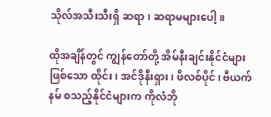သိုလ်အသီးသီးရှိ ဆရာ၊ ဆရာမများပေါ့။

ထိုအချိန်တွင် ကျွန်တော်တို့ အိမ်နီးချင်းနိုင်ငံများဖြစ်သော ထိုင်း၊ အင်ဒိုနီးရှား၊ ဖိလစ်ပိုင်၊ ဗီယက် နမ် စသည့်နိုင်ငံများက ကိုလံဘို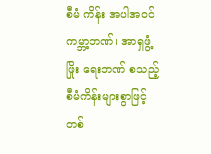စီမံ ကိန်း အပါအဝင် ကမ္ဘာ့ဘဏ်၊ အာရှဖွံ့ဖြိုး ရေးဘဏ် စသည့် စီမံကိန်းများစွာဖြင့် တစ်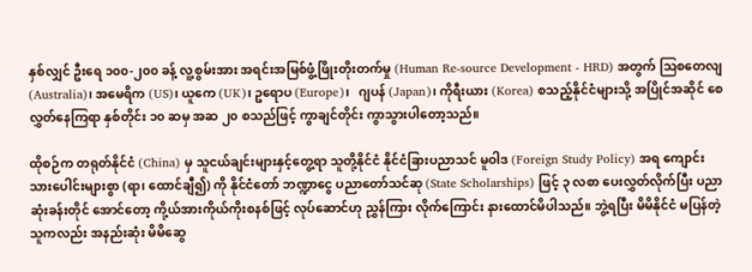နှစ်လျှင် ဦးရေ ၁၀၀-၂၀၀ ခန့် လူ့စွမ်းအား အရင်းအမြစ်ဖွံ့ဖြိုးတိုးတက်မှု (Human Re-source Development - HRD) အတွက် ဩစတေလျ (Australia)၊ အမေရိက (US)၊ ယူကေ (UK)၊ ဥရောပ (Europe)၊   ဂျပန် (Japan)၊ ကိုရီးယား (Korea) စသည့်နိုင်ငံများသို့ အပြိုင်အဆိုင် စေလွှတ်နေကြရာ နှစ်တိုင်း ၁၀ ဆမှ အဆ ၂၀ စသည်ဖြင့် ကွာချင်တိုင်း ကွာသွားပါတော့သည်။

ထိုစဉ်က တရုတ်နိုင်ငံ (China) မှ သူငယ်ချင်းများနှင့်တွေ့ရာ သူတို့နိုင်ငံ နိုင်ငံခြားပညာသင် မူဝါဒ (Foreign Study Policy) အရ ကျောင်းသားပေါင်းများစွာ (ရာ၊ ထောင်ချီ၍) ကို နိုင်ငံတော် ဘဏ္ဍာငွေ ပညာတော်သင်ဆု (State Scholarships) ဖြင့် ၃ လစာ ပေးလွှတ်လိုက်ပြီး ပညာဆုံးခန်းတိုင် အောင်တော့ ကို့ယ်အားကိုယ်ကိုးစနစ်ဖြင့် လုပ်ဆောင်ဟု ညွှန်ကြား လိုက်ကြောင်း နားထောင်မိပါသည်။ ဘွဲ့ရပြီး မိမိနိုင်ငံ မပြန်တဲ့သူကလည်း အနည်းဆုံး မိမိဆွေ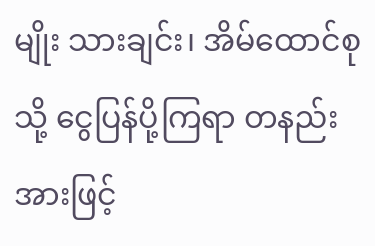မျိုး သားချင်း၊ အိမ်ထောင်စုသို့ ငွေပြန်ပို့ကြရာ တနည်းအားဖြင့်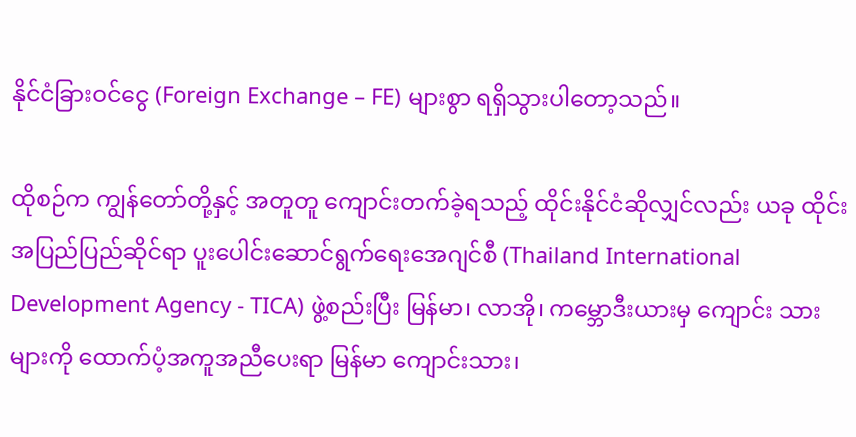နိုင်ငံခြားဝင်ငွေ (Foreign Exchange – FE) များစွာ ရရှိသွားပါတော့သည်။

ထိုစဉ်က ကျွန်တော်တို့နှင့် အတူတူ ကျောင်းတက်ခဲ့ရသည့် ထိုင်းနိုင်ငံဆိုလျှင်လည်း ယခု ထိုင်းအပြည်ပြည်ဆိုင်ရာ ပူးပေါင်းဆောင်ရွက်ရေးအေဂျင်စီ (Thailand International Development Agency - TICA) ဖွဲ့စည်းပြီး မြန်မာ၊ လာအို၊ ကမ္ဘောဒီးယားမှ ကျောင်း သားများကို ထောက်ပံ့အကူအညီပေးရာ မြန်မာ ကျောင်းသား၊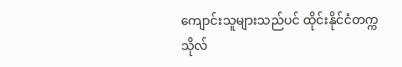ကျောင်းသူများသည်ပင် ထိုင်းနိုင်ငံတက္ကသိုလ်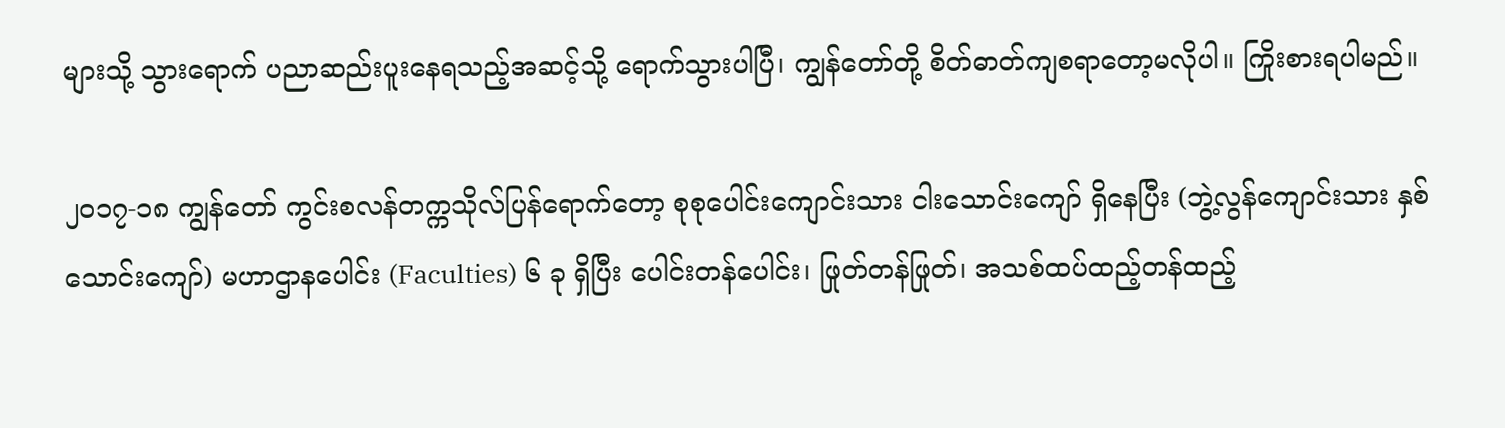များသို့ သွားရောက် ပညာဆည်းပူးနေရသည့်အဆင့်သို့ ရောက်သွားပါပြီ၊ ကျွန်တော်တို့ စိတ်ဓာတ်ကျစရာတော့မလိုပါ။ ကြိုးစားရပါမည်။

၂၀၁၇-၁၈ ကျွန်တော် ကွင်းစလန်တက္ကသိုလ်ပြန်ရောက်တော့ စုစုပေါင်းကျောင်းသား ငါးသောင်းကျော် ရှိနေပြီး (ဘွဲ့လွန်ကျောင်းသား နှစ်သောင်းကျော်) မဟာဌာနပေါင်း (Faculties) ၆ ခု ရှိပြီး ပေါင်းတန်ပေါင်း၊ ဖြုတ်တန်ဖြုတ်၊ အသစ်ထပ်ထည့်တန်ထည့်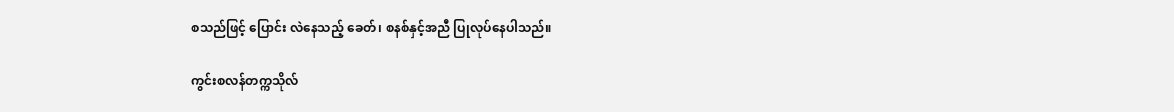စသည်ဖြင့် ပြောင်း လဲနေသည့် ခေတ်၊ စနစ်နှင့်အညီ ပြုလုပ်နေပါသည်။

ကွင်းစလန်တက္ကသိုလ်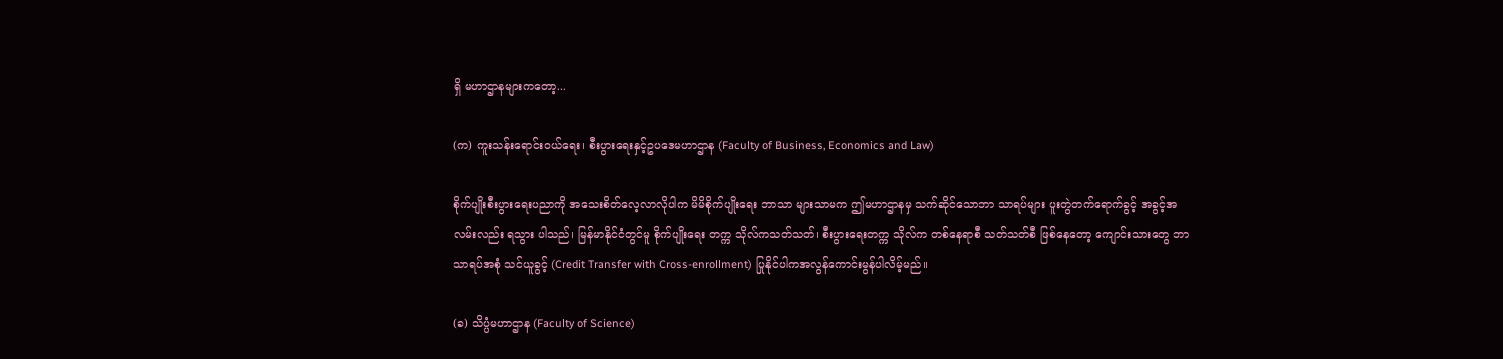ရှိ မဟာဌာနများကတော့...

(က) ကူးသန်းရောင်းဝယ်ရေး၊ စီးပွားရေးနှင့်ဥပဒေမဟာဌာန (Faculty of Business, Economics and Law)

စိုက်ပျိုးစီးပွားရေးပညာကို အသေးစိတ်လေ့လာလိုပါက မိမိစိုက်ပျိုးရေး ဘာသာ များသာမက ဤမဟာဌာနမှ သက်ဆိုင်သောဘာ သာရပ်များ ပူးတွဲတက်ရောက်ခွင့် အခွင့်အလမ်းလည်း ရသွား ပါသည်၊ မြန်မာနိုင်ငံတွင်မူ စိုက်ပျိုးရေး တက္က သိုလ်ကသတ်သတ်၊ စီးပွားရေးတက္က သိုလ်က တစ်နေရာစီ သတ်သတ်စီ ဖြစ်နေတော့ ကျောင်းသားတွေ ဘာသာရပ်အစုံ သင်ယူခွင့် (Credit Transfer with Cross-enrollment) ပြုနိုင်ပါကအလွန်ကောင်းမွန်ပါလိမ့်မည်။

(ခ) သိပ္ပံမဟာဌာန (Faculty of Science)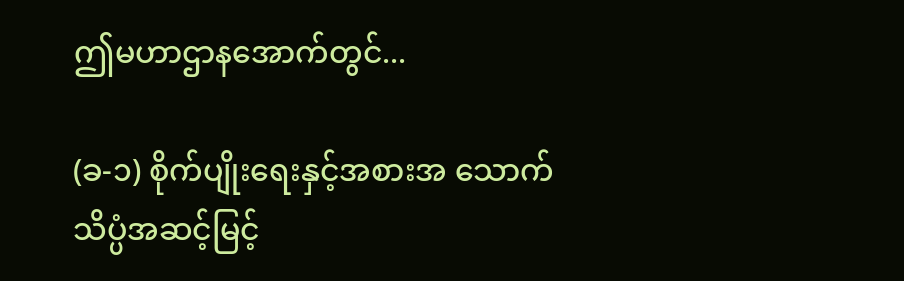ဤမဟာဌာနအောက်တွင်...

(ခ-၁) စိုက်ပျိုးရေးနှင့်အစားအ သောက်သိပ္ပံအဆင့်မြင့်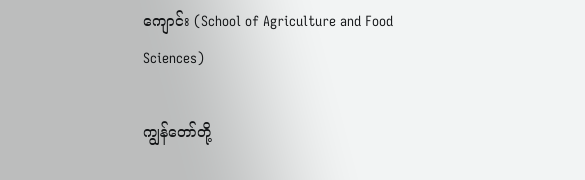ကျောင်း (School of Agriculture and Food Sciences)

ကျွန်တော်တို့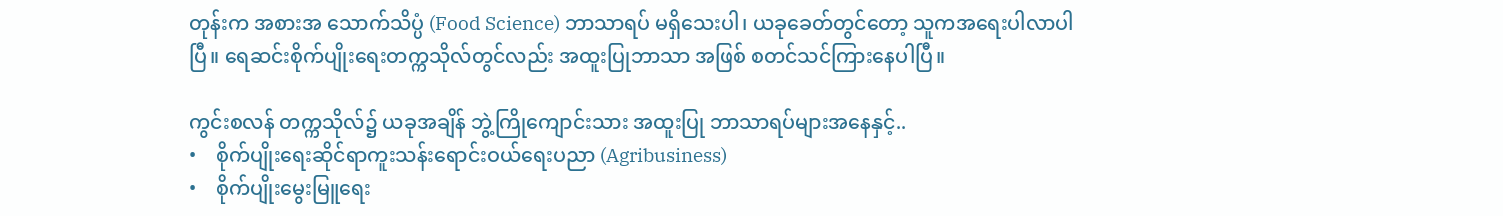တုန်းက အစားအ သောက်သိပ္ပံ (Food Science) ဘာသာရပ် မရှိသေးပါ၊ ယခုခေတ်တွင်တော့ သူကအရေးပါလာပါပြီ။ ရေဆင်းစိုက်ပျိုးရေးတက္ကသိုလ်တွင်လည်း အထူးပြုဘာသာ အဖြစ် စတင်သင်ကြားနေပါပြီ။

ကွင်းစလန် တက္ကသိုလ်၌ ယခုအချိန် ဘွဲ့ကြိုကျောင်းသား အထူးပြု ဘာသာရပ်များအနေနှင့်..
•    စိုက်ပျိုးရေးဆိုင်ရာကူးသန်းရောင်းဝယ်ရေးပညာ (Agribusiness)
•    စိုက်ပျိုးမွေးမြူရေး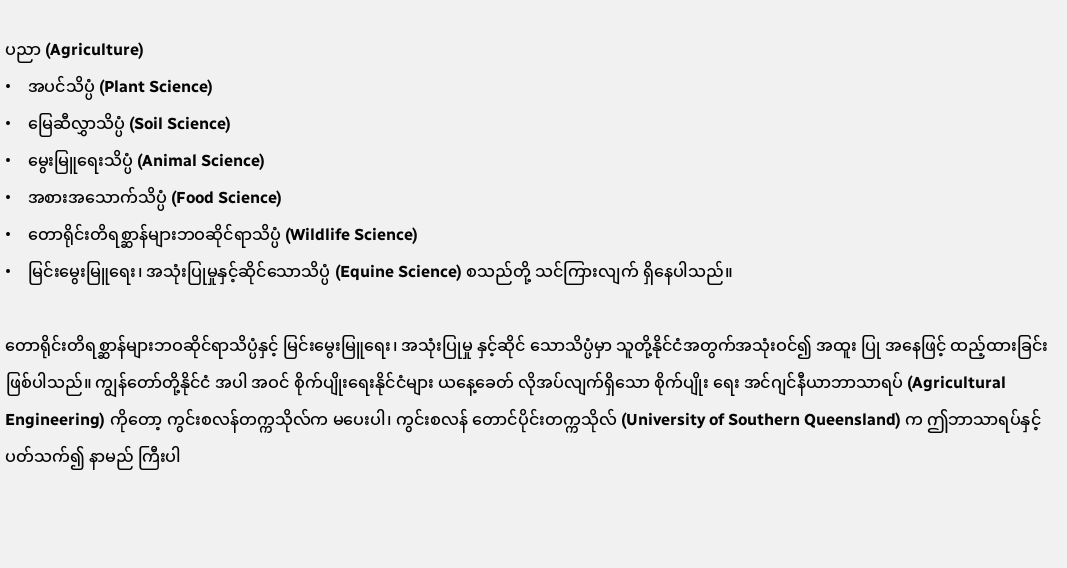ပညာ (Agriculture)
•    အပင်သိပ္ပံ (Plant Science)
•    မြေဆီလွှာသိပ္ပံ (Soil Science)
•    မွေးမြူရေးသိပ္ပံ (Animal Science)
•    အစားအသောက်သိပ္ပံ (Food Science)
•    တောရိုင်းတိရစ္ဆာန်များဘဝဆိုင်ရာသိပ္ပံ (Wildlife Science)
•    မြင်းမွေးမြူရေး၊ အသုံးပြုမှုနှင့်ဆိုင်သောသိပ္ပံ (Equine Science) စသည်တို့ သင်ကြားလျက် ရှိနေပါသည်။

တောရိုင်းတိရစ္ဆာန်များဘဝဆိုင်ရာသိပ္ပံနှင့် မြင်းမွေးမြူရေး၊ အသုံးပြုမှု နှင့်ဆိုင် သောသိပ္ပံမှာ သူတို့နိုင်ငံအတွက်အသုံးဝင်၍ အထူး ပြု အနေဖြင့် ထည့်ထားခြင်း ဖြစ်ပါသည်။ ကျွန်တော်တို့နိုင်ငံ အပါ အဝင် စိုက်ပျိုးရေးနိုင်ငံများ ယနေ့ခေတ် လိုအပ်လျက်ရှိသော စိုက်ပျိုး ရေး အင်ဂျင်နီယာဘာသာရပ် (Agricultural Engineering) ကိုတော့ ကွင်းစလန်တက္ကသိုလ်က မပေးပါ၊ ကွင်းစလန် တောင်ပိုင်းတက္ကသိုလ် (University of Southern Queensland) က ဤဘာသာရပ်နှင့် ပတ်သက်၍ နာမည် ကြီးပါ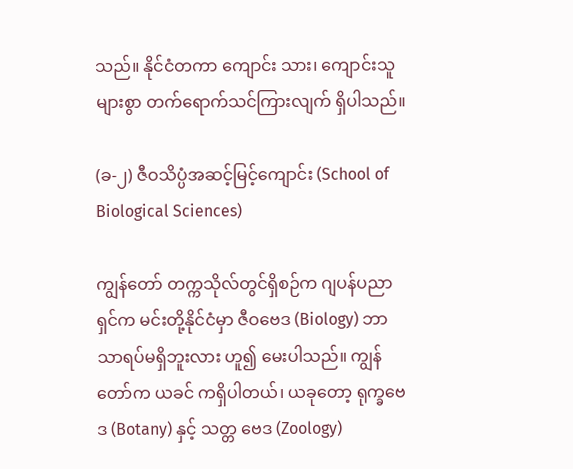သည်။ နိုင်ငံတကာ ကျောင်း သား၊ ကျောင်းသူများစွာ တက်ရောက်သင်ကြားလျက် ရှိပါသည်။

(ခ-၂) ဇီဝသိပ္ပံအဆင့်မြင့်ကျောင်း (School of Biological Sciences)

ကျွန်တော် တက္ကသိုလ်တွင်ရှိစဉ်က ဂျပန်ပညာရှင်က မင်းတို့နိုင်ငံမှာ ဇီဝဗေဒ (Biology) ဘာသာရပ်မရှိဘူးလား ဟူ၍ မေးပါသည်။ ကျွန် တော်က ယခင် ကရှိပါတယ်၊ ယခုတော့ ရုက္ခဗေဒ (Botany) နှင့် သတ္တ ဗေဒ (Zoology)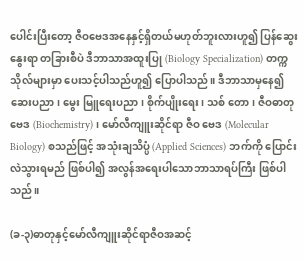ပေါင်းပြီးတော့ ဇီဝဗေဒအနေနှင့်ရှိတယ်မဟုတ်ဘူးလားဟူ၍ ပြန်ဆွေးနွေးရာ တခြားစီပဲ ဒီဘာသာအထူးပြု (Biology Specialization) တက္ကသိုလ်များမှာ ပေးသင့်ပါသည်ဟူ၍ ပြောပါသည်။ ဒီဘာသာမှနေ၍ ဆေးပညာ၊ မွေး မြူရေးပညာ၊ စိုက်ပျိုးရေး၊ သစ် တော၊ ဇီဝဓာတုဗေဒ (Biochemistry)၊ မော်လီကျူးဆိုင်ရာ ဇီဝ ဗေဒ (Molecular Biology) စသည်ဖြင့် အသုံးချသိပ္ပံ (Applied Sciences) ဘက်ကို ပြောင်းလဲသွားရမည် ဖြစ်ပါ၍ အလွန်အရေးပါသောဘာသာရပ်ကြီး ဖြစ်ပါသည်။

(ခ-၃)ဓာတုနှင့်မော်လီကျူးဆိုင်ရာဇီဝအဆင့်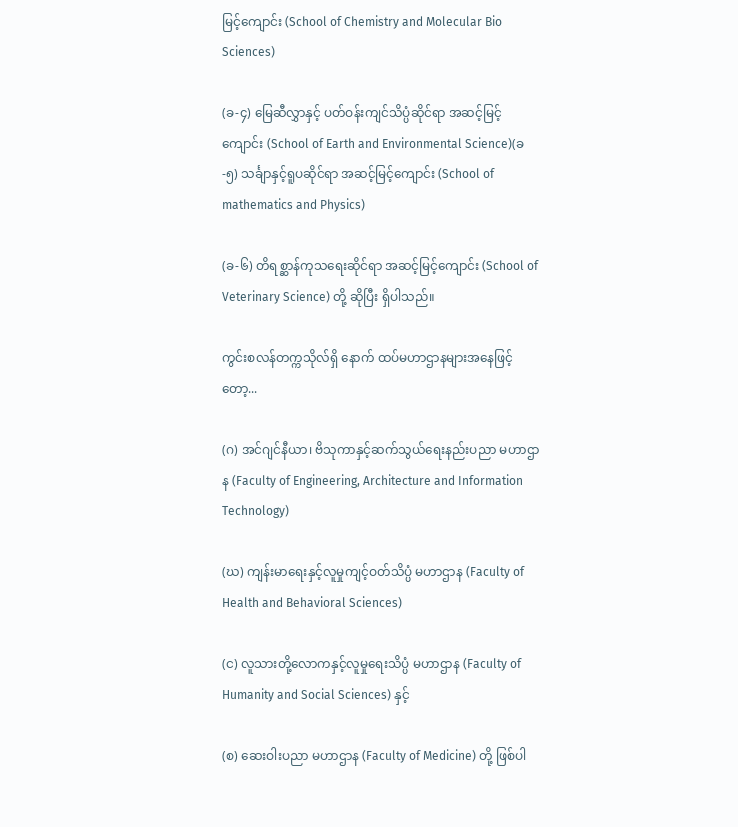မြင့်ကျောင်း (School of Chemistry and Molecular Bio Sciences)

(ခ-၄) မြေဆီလွှာနှင့် ပတ်ဝန်းကျင်သိပ္ပံဆိုင်ရာ အဆင့်မြင့်ကျောင်း (School of Earth and Environmental Science)(ခ-၅) သင်္ချာနှင့်ရူပဆိုင်ရာ အဆင့်မြင့်ကျောင်း (School of mathematics and Physics)

(ခ-၆) တိရစ္ဆာန်ကုသရေးဆိုင်ရာ အဆင့်မြင့်ကျောင်း (School of Veterinary Science) တို့ ဆိုပြီး ရှိပါသည်။

ကွင်းစလန်တက္ကသိုလ်ရှိ နောက် ထပ်မဟာဌာနများအနေဖြင့်တော့...

(ဂ) အင်ဂျင်နီယာ၊ ဗိသုကာနှင့်ဆက်သွယ်ရေးနည်းပညာ မဟာဌာန (Faculty of Engineering, Architecture and Information Technology)

(ဃ) ကျန်းမာရေးနှင့်လူမှုကျင့်ဝတ်သိပ္ပံ မဟာဌာန (Faculty of Health and Behavioral Sciences)

(င) လူသားတို့လောကနှင့်လူမှုရေးသိပ္ပံ မဟာဌာန (Faculty of Humanity and Social Sciences) နှင့်

(စ) ဆေးဝါးပညာ မဟာဌာန (Faculty of Medicine) တို့ ဖြစ်ပါ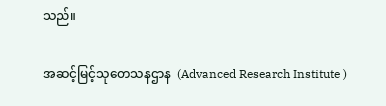သည်။

အဆင့်မြင့်သုတေသနဌာန  (Advanced Research Institute )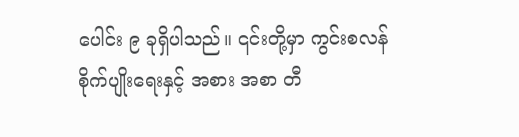ပေါင်း ၉ ခုရှိပါသည်။ ၎င်းတို့မှာ ကွင်းစလန် စိုက်ပျိုးရေးနှင့် အစား အစာ တီ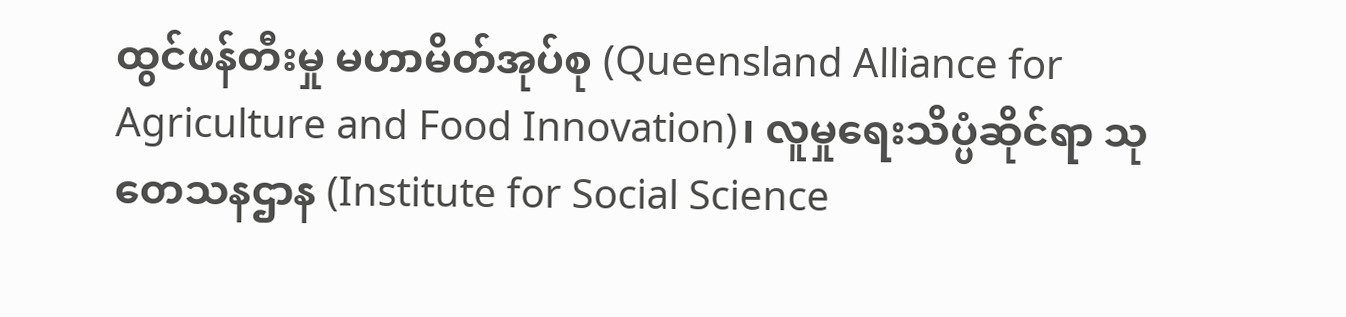ထွင်ဖန်တီးမှု မဟာမိတ်အုပ်စု (Queensland Alliance for Agriculture and Food Innovation)၊ လူမှုရေးသိပ္ပံဆိုင်ရာ သုတေသနဌာန (Institute for Social Science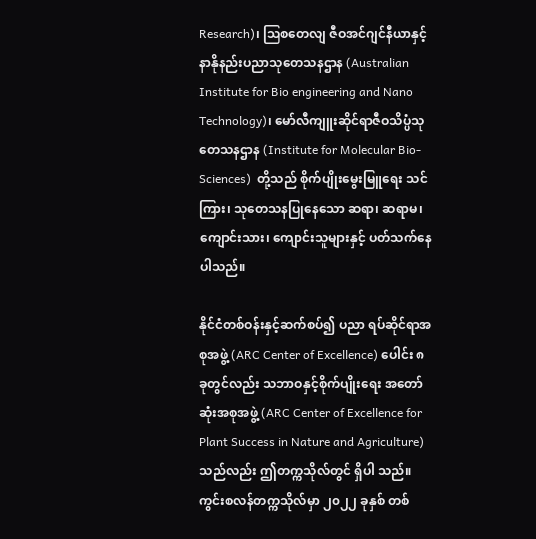Research)၊ ဩစတေလျ ဇီဝအင်ဂျင်နီယာနှင့်နာနိုနည်းပညာသုတေသနဌာန (Australian Institute for Bio engineering and Nano Technology)၊ မော်လီကျူးဆိုင်ရာဇီဝသိပ္ပံသုတေသနဌာန (Institute for Molecular Bio-Sciences)  တို့သည် စိုက်ပျိုးမွေးမြူရေး သင် ကြား၊ သုတေသနပြုနေသော ဆရာ၊ ဆရာမ၊ ကျောင်းသား၊ ကျောင်းသူများနှင့် ပတ်သက်နေပါသည်။

နိုင်ငံတစ်ဝန်းနှင့်ဆက်စပ်၍ ပညာ ရပ်ဆိုင်ရာအစုအဖွဲ့ (ARC Center of Excellence) ပေါင်း ၈ ခုတွင်လည်း သဘာဝနှင့်စိုက်ပျိုးရေး အတော်ဆုံးအစုအဖွဲ့ (ARC Center of Excellence for Plant Success in Nature and Agriculture) သည်လည်း ဤတက္ကသိုလ်တွင် ရှိပါ သည်။  ကွင်းစလန်တက္ကသိုလ်မှာ ၂၀၂၂ ခုနှစ် တစ်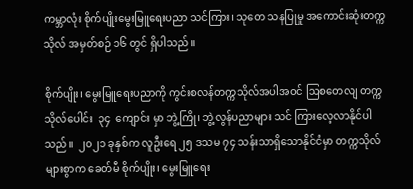ကမ္ဘာလုံး စိုက်ပျိုးမွေးမြူရေးပညာ သင်ကြား၊ သုတေ သနပြုမှု အကောင်းဆုံးတက္ကသိုလ် အမှတ်စဉ် ၁၆ တွင် ရှိပါသည်။

စိုက်ပျိုး၊ မွေးမြူရေးပညာကို ကွင်းစလန်တက္ကသိုလ်အပါအဝင် ဩစတေလျ တက္ကသိုလ်ပေါင်း  ၃၄  ကျောင်း မှာ ဘွဲ့ကြို၊ ဘွဲ့လွန်ပညာများ သင် ကြားလေ့လာနိုင်ပါသည်။  ၂၀၂၁ ခုနှစ်က လူဦးရေ ၂၅ ဒသမ ၇၄ သန်းသာရှိသောနိုင်ငံမှာ တက္ကသိုလ်များစွာက ခေတ်မီ စိုက်ပျိုး၊ မွေးမြူရေး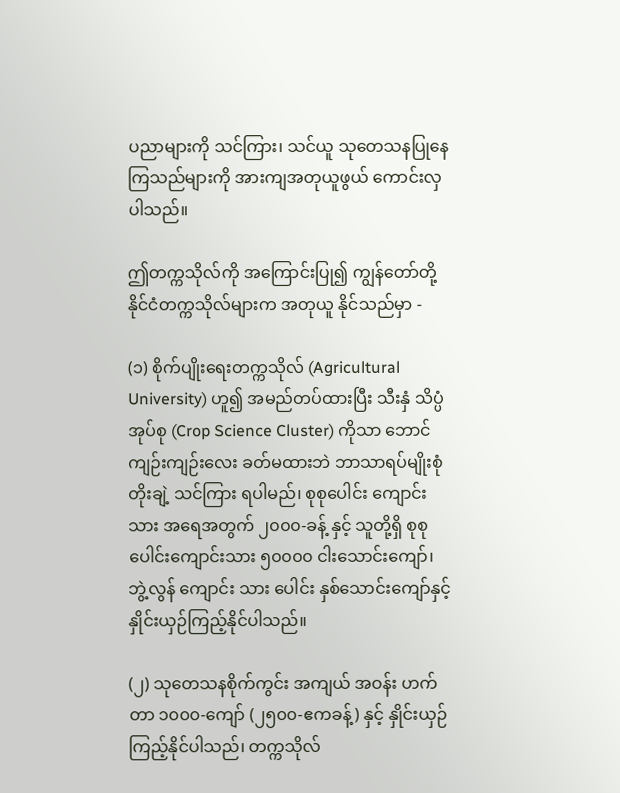ပညာများကို သင်ကြား၊ သင်ယူ သုတေသနပြုနေကြသည်များကို အားကျအတုယူဖွယ် ကောင်းလှပါသည်။

ဤတက္ကသိုလ်ကို အကြောင်းပြု၍ ကျွန်တော်တို့ နိုင်ငံတက္ကသိုလ်များက အတုယူ နိုင်သည်မှာ -

(၁) စိုက်ပျိုးရေးတက္ကသိုလ် (Agricultural University) ဟူ၍ အမည်တပ်ထားပြီး သီးနှံ သိပ္ပံအုပ်စု (Crop Science Cluster) ကိုသာ ဘောင်ကျဉ်းကျဉ်းလေး ခတ်မထားဘဲ ဘာသာရပ်မျိုးစုံ တိုးချဲ့ သင်ကြား ရပါမည်၊ စုစုပေါင်း ကျောင်းသား အရေအတွက် ၂၀၀၀-ခန့် နှင့် သူတို့ရှိ စုစုပေါင်းကျောင်းသား ၅၀၀၀၀ ငါးသောင်းကျော်၊ ဘွဲ့လွန် ကျောင်း သား ပေါင်း နှစ်သောင်းကျော်နှင့်  နှိုင်းယှဉ်ကြည့်နိုင်ပါသည်။

(၂) သုတေသနစိုက်ကွင်း အကျယ် အဝန်း ဟက်တာ ၁၀၀၀-ကျော် (၂၅၀၀-ဧကခန့်) နှင့် နှိုင်းယှဉ်ကြည့်နိုင်ပါသည်၊ တက္ကသိုလ်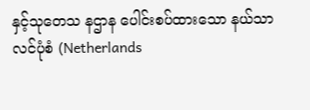နှင့်သုတေသ နဌာန ပေါင်းစပ်ထားသော နယ်သာ လင်ပုံစံ (Netherlands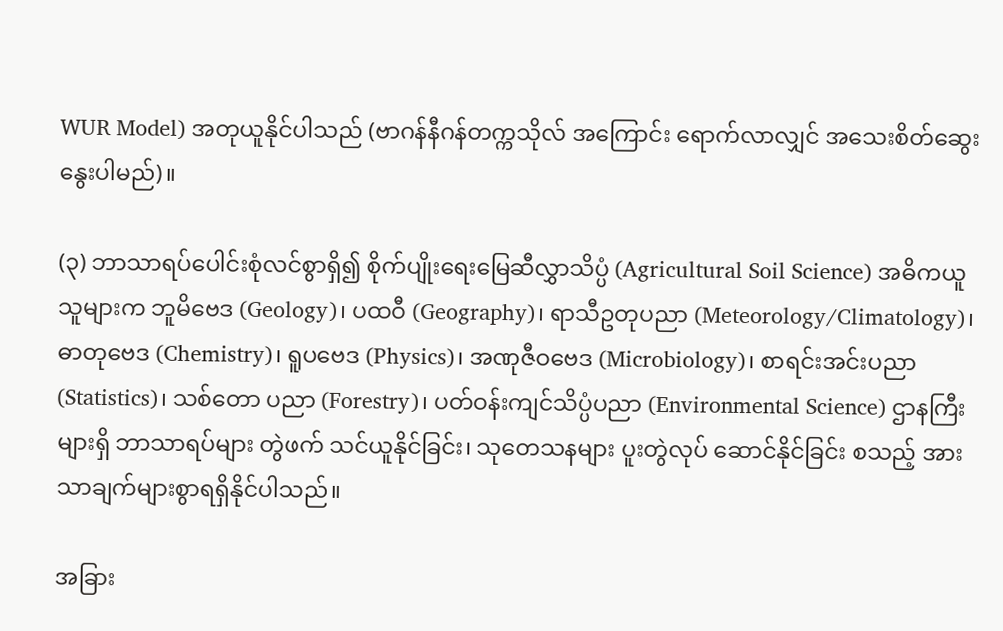WUR Model) အတုယူနိုင်ပါသည် (ဗာဂန်နီဂန်တက္ကသိုလ် အကြောင်း ရောက်လာလျှင် အသေးစိတ်ဆွေးနွေးပါမည်)။

(၃) ဘာသာရပ်ပေါင်းစုံလင်စွာရှိ၍ စိုက်ပျိုးရေးမြေဆီလွှာသိပ္ပံ (Agricultural Soil Science) အဓိကယူသူများက ဘူမိဗေဒ (Geology)၊ ပထဝီ (Geography)၊ ရာသီဥတုပညာ (Meteorology/Climatology)၊ ဓာတုဗေဒ (Chemistry)၊ ရူပဗေဒ (Physics)၊ အဏုဇီဝဗေဒ (Microbiology)၊ စာရင်းအင်းပညာ (Statistics)၊ သစ်တော ပညာ (Forestry)၊ ပတ်ဝန်းကျင်သိပ္ပံပညာ (Environmental Science) ဌာနကြီးများရှိ ဘာသာရပ်များ တွဲဖက် သင်ယူနိုင်ခြင်း၊ သုတေသနများ ပူးတွဲလုပ် ဆောင်နိုင်ခြင်း စသည့် အားသာချက်များစွာရရှိနိုင်ပါသည်။

အခြား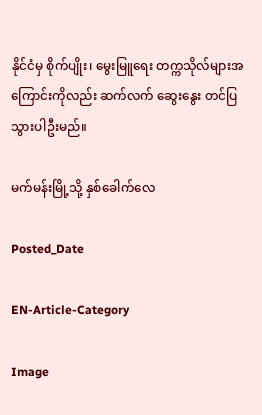နိုင်ငံမှ စိုက်ပျိုး၊ မွေးမြူရေး တက္ကသိုလ်များအကြောင်းကိုလည်း ဆက်လက် ဆွေးနွေး တင်ပြသွားပါဦးမည်။

မက်မန်းမြို့သို့ နှစ်ခေါက်လေ

Posted_Date

EN-Article-Category

Image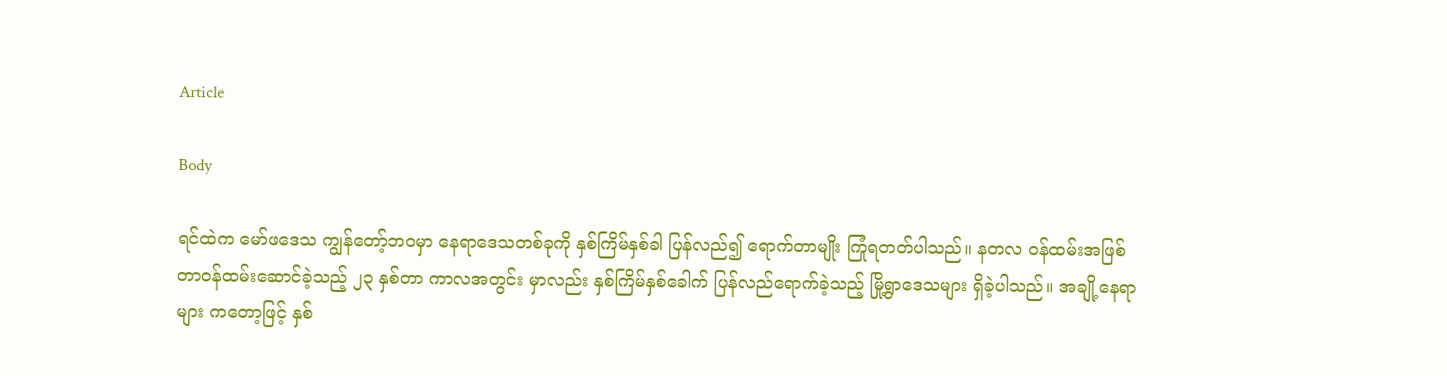Article

Body

ရင်ထဲက မော်ဖဒေသ ကျွန်တော့်ဘဝမှာ နေရာဒေသတစ်ခုကို နှစ်ကြိမ်နှစ်ခါ ပြန်လည်၍ ရောက်တာမျိုး ကြုံရတတ်ပါသည်။ နတလ ဝန်ထမ်းအဖြစ် တာဝန်ထမ်းဆောင်ခဲ့သည့် ၂၃ နှစ်တာ ကာလအတွင်း မှာလည်း နှစ်ကြိမ်နှစ်ခေါက် ပြန်လည်ရောက်ခဲ့သည့် မြို့ရွာဒေသများ ရှိခဲ့ပါသည်။ အချို့နေရာများ ကတော့ဖြင့် နှစ်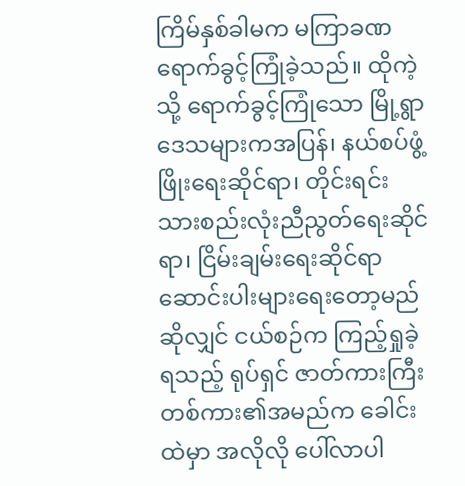ကြိမ်နှစ်ခါမက မကြာခဏ ရောက်ခွင့်ကြုံခဲ့သည်။ ထိုကဲ့သို့ ရောက်ခွင့်ကြုံသော မြို့ရွာဒေသများကအပြန်၊ နယ်စပ်ဖွံ့ဖြိုးရေးဆိုင်ရာ၊ တိုင်းရင်းသားစည်းလုံးညီညွတ်ရေးဆိုင်ရာ၊ ငြိမ်းချမ်းရေးဆိုင်ရာ ဆောင်းပါးများရေးတော့မည်ဆိုလျှင် ငယ်စဉ်က ကြည့်ရှုခဲ့ရသည့် ရုပ်ရှင် ဇာတ်ကားကြီး တစ်ကား၏အမည်က ခေါင်းထဲမှာ အလိုလို ပေါ်လာပါ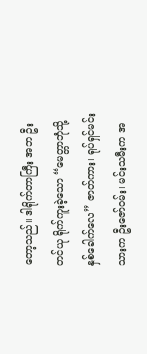တော့သည်။ ဒါရိုက်တာကြီး အဘ ဦးတင်ယု ရိုက်ကူးခဲ့သော “မေတ္တာဘုံသို့ နှစ်ခေါက်လေ” ဇာတ်ကား၊ ရုပ်ရှင်မင်းသားက ဦးဇော်ဝမ်း၊ မင်းသမီးက အ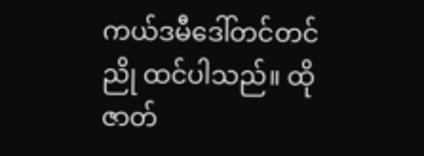ကယ်ဒမီဒေါ်တင်တင်ညို ထင်ပါသည်။ ထိုဇာတ်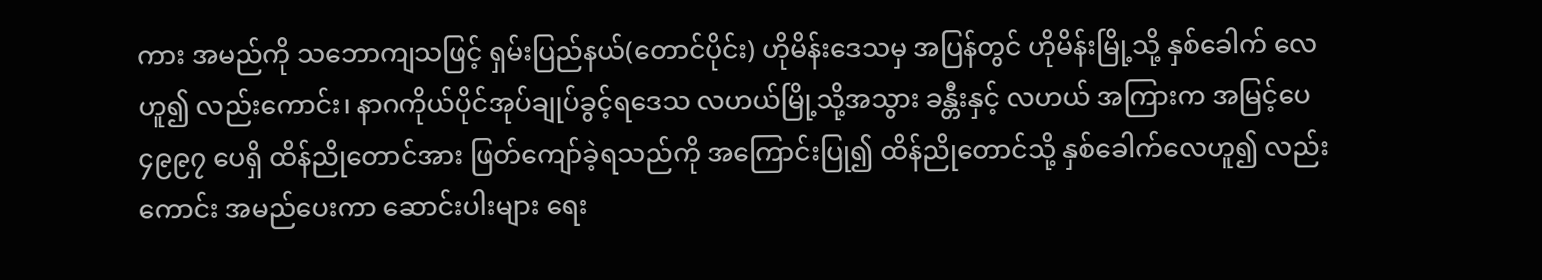ကား အမည်ကို သဘောကျသဖြင့် ရှမ်းပြည်နယ်(တောင်ပိုင်း) ဟိုမိန်းဒေသမှ အပြန်တွင် ဟိုမိန်းမြို့သို့ နှစ်ခေါက် လေဟူ၍ လည်းကောင်း၊ နာဂကိုယ်ပိုင်အုပ်ချုပ်ခွင့်ရဒေသ လဟယ်မြို့သို့အသွား ခန္တီးနှင့် လဟယ် အကြားက အမြင့်ပေ ၄၉၉၇ ပေရှိ ထိန်ညိုတောင်အား ဖြတ်ကျော်ခဲ့ရသည်ကို အကြောင်းပြု၍ ထိန်ညိုတောင်သို့ နှစ်ခေါက်လေဟူ၍ လည်းကောင်း အမည်ပေးကာ ဆောင်းပါးများ ရေး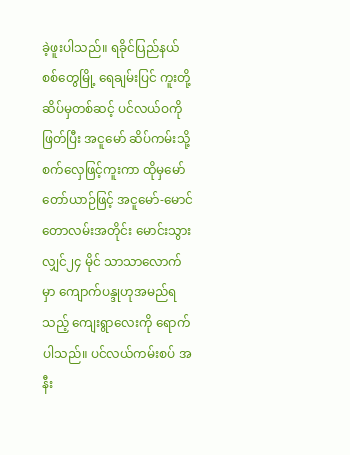ခဲ့ဖူးပါသည်။ ရခိုင်ပြည်နယ် စစ်တွေမြို့ ရေချမ်းပြင် ကူးတို့ဆိပ်မှတစ်ဆင့် ပင်လယ်ဝကိုဖြတ်ပြီး အငူမော် ဆိပ်ကမ်းသို့ စက်လှေဖြင့်ကူးကာ ထိုမှမော်တော်ယာဉ်ဖြင့် အငူမော်-မောင်တောလမ်းအတိုင်း မောင်းသွားလျှင်၂၄ မိုင် သာသာလောက်မှာ ကျောက်ပန္ဒုဟုအမည်ရသည့် ကျေးရွာလေးကို ရောက်ပါသည်။ ပင်လယ်ကမ်းစပ် အနီး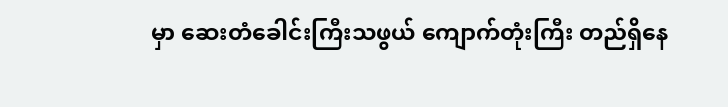မှာ ဆေးတံခေါင်းကြီးသဖွယ် ကျောက်တုံးကြီး တည်ရှိနေ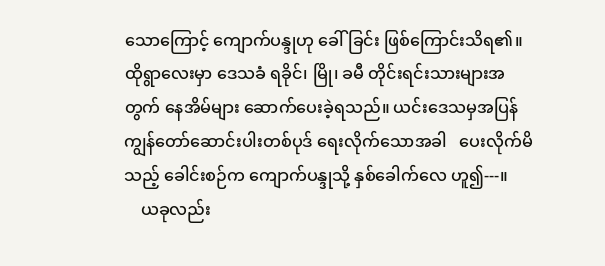သောကြောင့် ကျောက်ပန္ဒုဟု ခေါ်ခြင်း ဖြစ်ကြောင်းသိရ၏။ ထိုရွာလေးမှာ ဒေသခံ ရခိုင်၊ မြို၊ ခမီ တိုင်းရင်းသားများအတွက် နေအိမ်များ ဆောက်ပေးခဲ့ရသည်။ ယင်းဒေသမှအပြန် ကျွန်တော်ဆောင်းပါးတစ်ပုဒ် ရေးလိုက်သောအခါ   ပေးလိုက်မိသည့် ခေါင်းစဉ်က ကျောက်ပန္ဒုသို့ နှစ်ခေါက်လေ ဟူ၍---။
    ယခုလည်း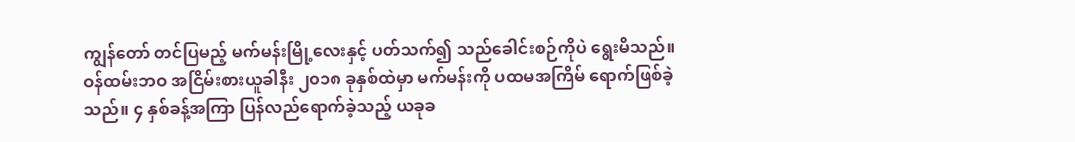ကျွန်တော် တင်ပြမည့် မက်မန်းမြို့လေးနှင့် ပတ်သက်၍ သည်ခေါင်းစဉ်ကိုပဲ ရွေးမိသည်။ ဝန်ထမ်းဘဝ အငြိမ်းစားယူခါနီး ၂၀၁၈ ခုနှစ်ထဲမှာ မက်မန်းကို ပထမအကြိမ် ရောက်ဖြစ်ခဲ့သည်။ ၄ နှစ်ခန့်အကြာ ပြန်လည်ရောက်ခဲ့သည့် ယခုခ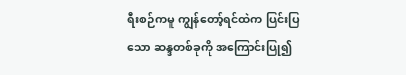ရီးစဉ်ကမူ ကျွန်တော့်ရင်ထဲက ပြင်းပြသော ဆန္ဒတစ်ခုကို အကြောင်းပြု၍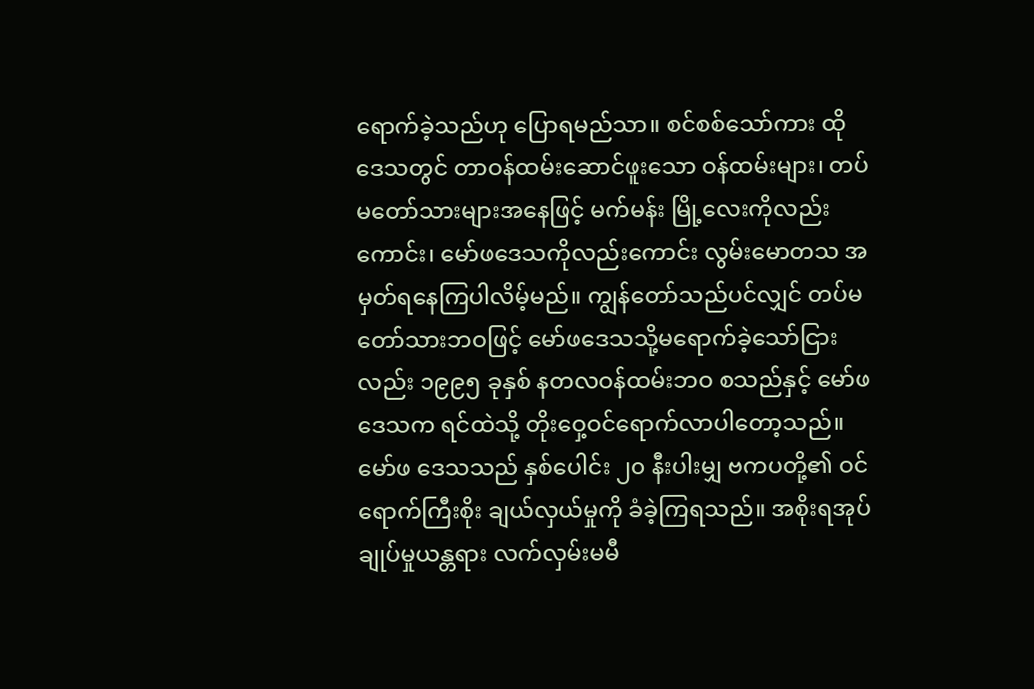ရောက်ခဲ့သည်ဟု ပြောရမည်သာ။ စင်စစ်သော်ကား ထိုဒေသတွင် တာဝန်ထမ်းဆောင်ဖူးသော ဝန်ထမ်းများ၊ တပ်မတော်သားများအနေဖြင့် မက်မန်း မြို့လေးကိုလည်းကောင်း၊ မော်ဖဒေသကိုလည်းကောင်း လွမ်းမောတသ အမှတ်ရနေကြပါလိမ့်မည်။ ကျွန်တော်သည်ပင်လျှင် တပ်မတော်သားဘဝဖြင့် မော်ဖဒေသသို့မရောက်ခဲ့သော်ငြားလည်း ၁၉၉၅ ခုနှစ် နတလဝန်ထမ်းဘဝ စသည်နှင့် မော်ဖဒေသက ရင်ထဲသို့ တိုးဝှေ့ဝင်ရောက်လာပါတော့သည်။ မော်ဖ ဒေသသည် နှစ်ပေါင်း ၂၀ နီးပါးမျှ ဗကပတို့၏ ဝင်ရောက်ကြီးစိုး ချယ်လှယ်မှုကို ခံခဲ့ကြရသည်။ အစိုးရအုပ်ချုပ်မှုယန္တရား လက်လှမ်းမမီ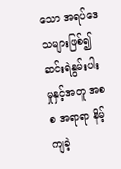သော အရပ်ဒေသများဖြစ်၍ ဆင်းရဲနွမ်းပါးမှုနှင့်အတူ အစစ အရာရာ နိမ့်ကျခဲ့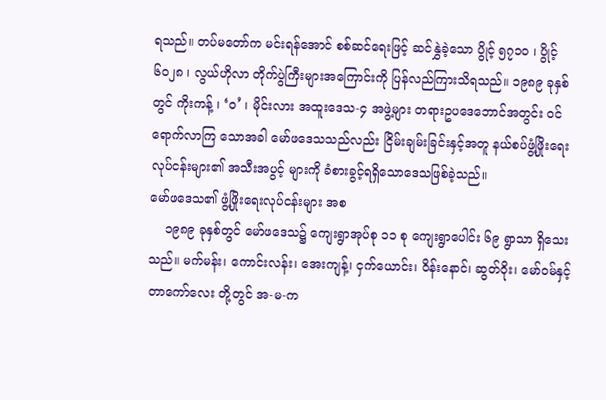ရသည်။ တပ်မတော်က မင်းရန်အောင် စစ်ဆင်ရေးဖြင့် ဆင်နွှဲခဲ့သော ပွိုင့် ၅၇၁၀ ၊ ပွိုင့် ၆၀၂၈ ၊ လွယ်ဟိုလာ တိုက်ပွဲကြီးများအကြောင်းကို ပြန်လည်ကြားသိရသည်။ ၁၉၈၉ ခုနှစ်တွင် ကိုးကန့် ၊ ‘ဝ’ ၊ မိုင်းလား အထူးဒေသ-၄ အဖွဲ့များ တရားဥပဒေဘောင်အတွင်း ဝင်ရောက်လာကြ သောအခါ မော်ဖဒေသသည်လည်း ငြိမ်းချမ်းခြင်းနှင့်အတူ နယ်စပ်ဖွံ့ဖြိုးရေး လုပ်ငန်းများ၏ အသီးအပွင့် များကို ခံစားခွင့်ရရှိသောဒေသဖြစ်ခဲ့သည်။
မော်ဖဒေသ၏ ဖွံ့ဖြိုးရေးလုပ်ငန်းများ အစ
    ၁၉၈၉ ခုနှစ်တွင် မော်ဖဒေသ၌ ကျေးရွာအုပ်စု ၁၁ စု ကျေးရွာပေါင်း ၆၉ ရွာသာ ရှိသေး သည်။ မက်မန်း၊ ကောင်းလန်း၊ အေးကျန့်၊ ငှက်ယောင်း၊ ဝိန်းနောင်၊ ဆွတ်ဝိုး၊ မော်ဝမ်နှင့် တာကော်လေး တို့တွင် အ-မ-က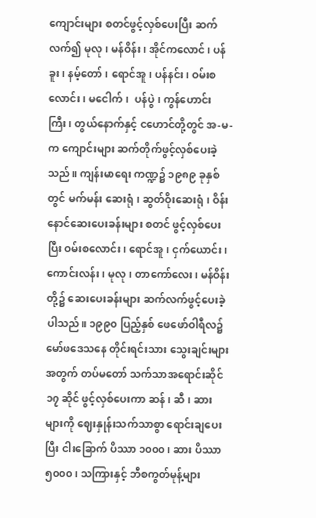ကျောင်းများ စတင်ဖွင့်လှစ်ပေးပြီး ဆက်လက်၍ မုလု၊ မန်ဝိန်း၊ အိုင်ကလောင်၊ ပန်ခူး၊ နမ့်တော်၊ ရောင်အူ၊ ပန်နင်း၊ ဝမ်းစလောင်း၊ မငေါက်၊  ပန်ပွဲ၊ ကွန်ဟောင်းကြီး၊ တွယ်နောက်နှင့် ငဟောင်တို့တွင် အ-မ-က ကျောင်းများ ဆက်တိုက်ဖွင့်လှစ်ပေးခဲ့သည်။ ကျန်းမာရေး ကဏ္ဍ၌ ၁၉၈၉ ခုနှစ်တွင် မက်မန်း ဆေးရုံ၊ ဆွတ်ဝိုးဆေးရုံ၊ ဝိန်းနောင်ဆေးပေးခန်းများ စတင် ဖွင့်လှစ်ပေးပြီး ဝမ်းစလောင်း၊ ရောင်အူ၊ ငှက်ယောင်း၊ ကောင်းလန်း၊ မုလု၊ တာကော်လေး၊ မန်ဝိန်း တို့၌ ဆေးပေးခန်းများ ဆက်လက်ဖွင့်ပေးခဲ့ပါသည်။ ၁၉၉၀ ပြည့်နှစ် ဖေဖော်ဝါရီလ၌ မော်ဖဒေသနေ တိုင်းရင်းသား သွေးချင်းများအတွက် တပ်မတော် သက်သာအရောင်းဆိုင် ၁၇ ဆိုင် ဖွင့်လှစ်ပေးကာ ဆန်၊ ဆီ၊ ဆား များကို ဈေးနှုန်းသက်သာစွာ‌ ရောင်းချပေးပြီး ငါးခြောက် ပိဿာ ၁၀၀၀ ၊ ဆား ပိဿာ ၅၀၀၀ ၊ သကြားနှင့် ဘီစကွတ်မုန့်များ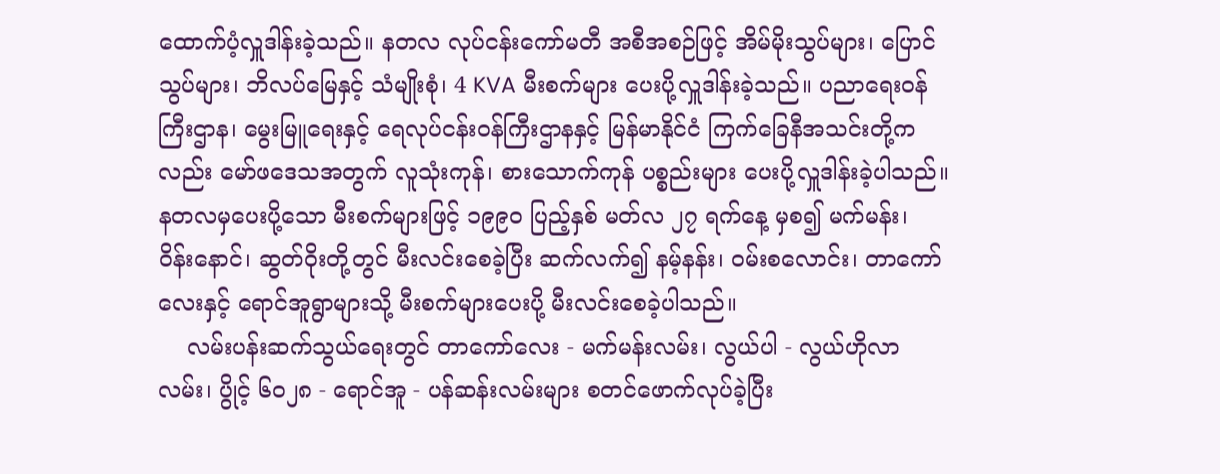ထောက်ပံ့လှူဒါန်းခဲ့သည်။ နတလ လုပ်ငန်းကော်မတီ အစီအစဉ်ဖြင့် အိမ်မိုးသွပ်များ၊ ပြောင်သွပ်များ၊ ဘိလပ်မြေနှင့် သံမျိုးစုံ၊ 4 KVA မီးစက်များ ပေးပို့လှူဒါန်းခဲ့သည်။ ပညာရေးဝန်ကြီးဌာန၊ မွေးမြူရေးနှင့် ရေလုပ်ငန်းဝန်ကြီးဌာနနှင့် မြန်မာနိုင်ငံ ကြက်ခြေနီအသင်းတို့ကလည်း မော်ဖဒေသအတွက် လူသုံးကုန်၊ စားသောက်ကုန် ပစ္စည်းများ ပေးပို့လှူဒါန်းခဲ့ပါသည်။ နတလမှပေးပို့သော မီးစက်များဖြင့် ၁၉၉၀ ပြည့်နှစ် မတ်လ ၂၇ ရက်နေ့ မှစ၍ မက်မန်း၊ ဝိန်းနောင်၊ ဆွတ်ဝိုးတို့တွင် မီးလင်းစေခဲ့ပြီး ဆက်လက်၍ နမ့်နန်း၊ ဝမ်းစလောင်း၊ တာကော်လေးနှင့် ရောင်အူရွာများသို့ မီးစက်များပေးပို့ မီးလင်းစေခဲ့ပါသည်။
    လမ်းပန်းဆက်သွယ်ရေးတွင် တာကော်လေး - မက်မန်းလမ်း၊ လွယ်ပါ - လွယ်ဟိုလာလမ်း၊ ပွိုင့် ၆၀၂၈ - ရောင်အူ - ပန်ဆန်းလမ်းများ စတင်ဖောက်လုပ်ခဲ့ပြီး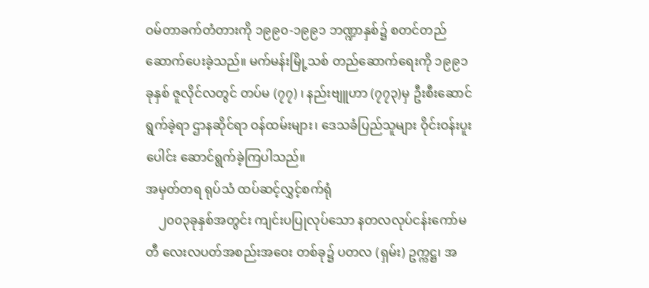ဝမ်တာခက်တံတားကို ၁၉၉၀-၁၉၉၁ ဘဏ္ဍာနှစ်၌ စတင်တည်ဆောက်ပေးခဲ့သည်။ မက်မန်းမြို့သစ် တည်ဆောက်ရေးကို ၁၉၉၁ ခုနှစ် ဇူလိုင်လတွင် တပ်မ (၇၇) ၊ နည်းဗျူဟာ (၇၇၃)မှ ဦးစီးဆောင်ရွက်ခဲ့ရာ ဌာနဆိုင်ရာ ဝန်ထမ်းများ၊ ဒေသခံပြည်သူများ ဝိုင်းဝန်းပူးပေါင်း ဆောင်ရွက်ခဲ့ကြပါသည်။
အမှတ်တရ ရုပ်သံ ထပ်ဆင့်လွှင့်စက်ရုံ
    ၂၀၀၃ခုနှစ်အတွင်း ကျင်းပပြုလုပ်သော နတလလုပ်ငန်းကော်မတီ လေးလပတ်အစည်းအဝေး တစ်ခု၌ ပတလ (ရှမ်း) ဥက္ကဋ္ဌ၊ အ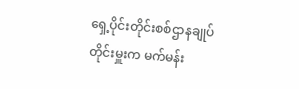ရှေ့ပိုင်းတိုင်းစစ်ဌာနချုပ် တိုင်းမှူးက မက်မန်း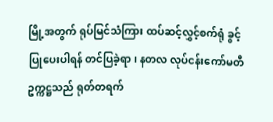မြို့အတွက် ရုပ်မြင်သံကြား ထပ်ဆင့်လွှင့်စက်ရုံ ခွင့်ပြုပေးပါရန် တင်ပြခဲ့ရာ၊ နတလ လုပ်ငန်းကော်မတီ ဥက္ကဋ္ဌသည် ရုတ်တရက်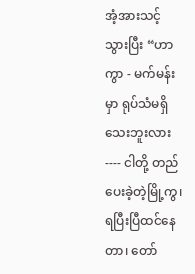အံ့အားသင့်သွားပြီး “ဟာကွာ - မက်မန်းမှာ ရုပ်သံမရှိသေးဘူးလား---- ငါတို့ တည်ပေးခဲ့တဲ့မြို့ကွ၊ ရပြီးပြီထင်နေတာ၊ တော်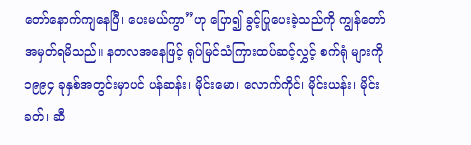တော်နောက်ကျနေပြီ၊ ပေးမယ်ကွာ”ဟု ပြော၍ ခွင့်ပြုပေးခဲ့သည်ကို ကျွန်တော် အမှတ်ရမိသည်။ နတလအနေဖြင့် ရုပ်မြင်သံကြားထပ်ဆင့်လွှင့် စက်ရုံ များကို ၁၉၉၄ ခုနှစ်အတွင်းမှာပင် ပန်ဆန်း၊ မိုင်းမော၊ လောက်ကိုင်၊ မိုင်းယန်း၊ မိုင်းခတ်၊ ဆီ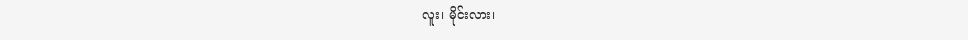လူး၊ မိုင်းလား၊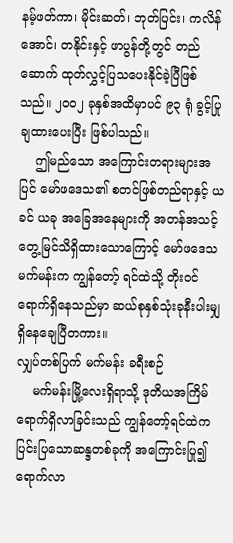နမ့်ဖတ်ကာ၊ မိုင်းဆတ်၊ ဘုတ်ပြင်း၊ ကလိန်အောင်၊ တနိုင်းနှင့် ဖာပွန်တို့တွင် တည်ဆောက် ထုတ်လွှင့်ပြသပေးနိုင်ခဲ့ပြီဖြစ်သည်။ ၂၀၀၂ ခုနှစ်အထိမှာပင် ၉၃ ရုံ ခွင့်ပြုချထားပေးပြီး ဖြစ်ပါသည်။
    ဤမည်သော အကြောင်းတရားများအပြင် မော်ဖဒေသ၏ စတင်ဖြစ်တည်ရာနှင့် ယခင် ယခု အခြေအနေများကို အတန်အသင့် တွေ့မြင်သိရှိထားသောကြောင့် မော်ဖဒေသ မက်မန်းက ကျွန်တော့် ရင်ထဲသို့ တိုးဝင်ရောက်ရှိနေသည်မှာ ဆယ်စုနှစ်သုံးခုနီးပါးမျှ ရှိနေချေပြီတကား။
လျှပ်တစ်ပြက် မက်မန်း ခရီးစဉ်
    မက်မန်းမြို့လေးရှိရာသို့ ဒုတိယအကြိမ် ရောက်ရှိလာခြင်းသည် ကျွန်တော့်ရင်ထဲက ပြင်းပြသောဆန္ဒတစ်ခုကို အကြောင်းပြု၍ ရောက်လာ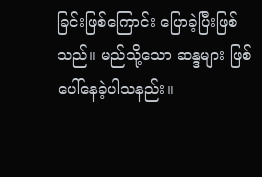ခြင်းဖြစ်ကြောင်း ပြောခဲ့ပြီးဖြစ်သည်။ မည်သို့သော ဆန္ဒများ ဖြစ်ပေါ်နေခဲ့ပါသနည်း။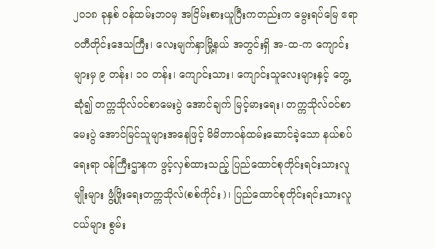၂၀၁၈ ခုနှစ် ဝန်ထမ်းဘဝမှ အငြိမ်းစားယူပြီးကတည်းက မွေးရပ်မြေ ဧရာဝတီတိုင်းဒေသကြီး၊ လေးမျက်နှာမြို့နယ် အတွင်းရှိ အ-ထ-က ကျောင်းများမှ ၉ တန်း၊ ၁၀ တန်း၊ ကျောင်းသား၊ ကျောင်းသူလေးများနှင့် တွေ့ဆုံ၍ တက္ကသိုလ်ဝင်စာမေးပွဲ အောင်ချက် မြင့်မားရေး၊ တက္ကသိုလ်ဝင်စာမေးပွဲ အောင်မြင်သူများအနေဖြင့် မိမိတာဝန်ထမ်းဆောင်ခဲ့သော နယ်စပ်ရေးရာ ဝန်ကြီးဌာနက ဖွင့်လှစ်ထားသည့် ပြည်ထောင်စုတိုင်းရင်းသားလူမျိုးများ ဖွံ့ဖြိုးရေးတက္ကသိုလ်(စစ်ကိုင်း)၊ ပြည်ထောင်စုတိုင်းရင်းသားလူငယ်များ စွမ်း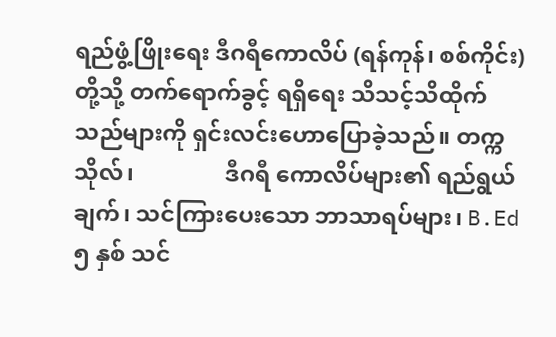ရည်ဖွံ့ဖြိုးရေး ဒီဂရီကောလိပ် (ရန်ကုန်၊ စစ်ကိုင်း)တို့သို့ တက်ရောက်ခွင့် ရရှိရေး သိသင့်သိထိုက်သည်များကို ရှင်းလင်းဟောပြောခဲ့သည်။ တက္ကသိုလ်၊                ဒီဂရီ ကောလိပ်များ၏ ရည်ရွယ်ချက်၊ သင်ကြားပေးသော ဘာသာရပ်များ၊ B.Ed ၅ နှစ် သင်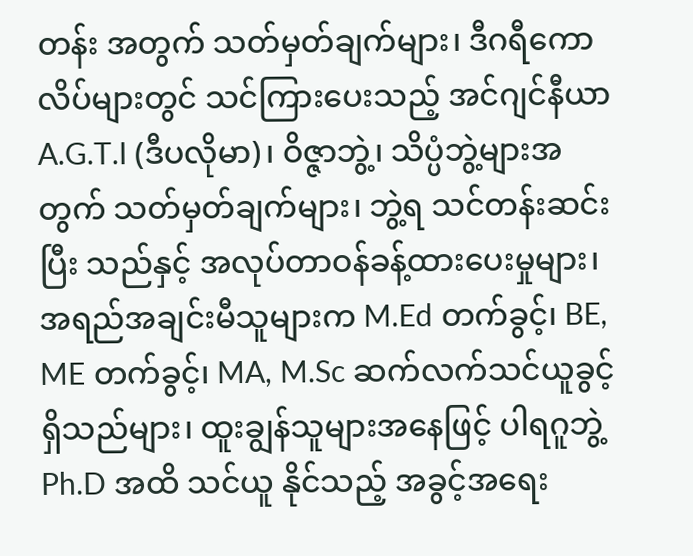တန်း အတွက် သတ်မှတ်ချက်များ၊ ဒီဂရီကောလိပ်များတွင် သင်ကြားပေးသည့် အင်ဂျင်နီယာ A.G.T.I (ဒီပလိုမာ)၊ ဝိဇ္ဇာဘွဲ့၊ သိပ္ပံဘွဲ့များအတွက် သတ်မှတ်ချက်များ၊ ဘွဲ့ရ သင်တန်းဆင်းပြီး သည်နှင့် အလုပ်တာဝန်ခန့်ထားပေးမှုများ၊ အရည်အချင်းမီသူများက M.Ed တက်ခွင့်၊ BE, ME တက်ခွင့်၊ MA, M.Sc ဆက်လက်သင်ယူခွင့် ရှိသည်များ၊ ထူးချွန်သူများအနေဖြင့် ပါရဂူဘွဲ့ Ph.D အထိ သင်ယူ နိုင်သည့် အခွင့်အရေး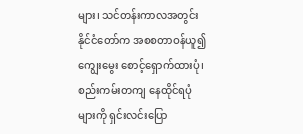များ၊ သင်တန်းကာလအတွင်း နိုင်ငံတော်က အစစတာဝန်ယူ၍ ကျွေးမွေး စောင့်ရှောက်ထားပုံ၊ စည်းကမ်းတကျ နေထိုင်ရပုံများကို ရှင်းလင်းပြော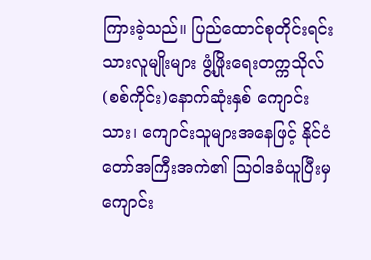ကြားခဲ့သည်။ ပြည်ထောင်စုတိုင်းရင်းသားလူမျိုးများ ဖွံ့ဖြိုးရေးတက္ကသိုလ်(စစ်ကိုင်း)နောက်ဆုံးနှစ် ကျောင်းသား၊ ကျောင်းသူများအနေဖြင့် နိုင်ငံတော်အကြီးအကဲ၏ ဩဝါဒခံယူပြီးမှ ကျောင်း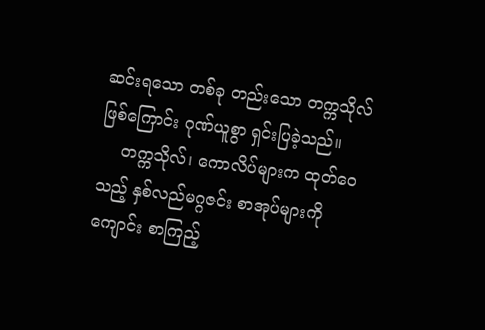ဆင်းရသော တစ်ခု တည်းသော တက္ကသိုလ်ဖြစ်ကြောင်း ဂုဏ်ယူစွာ ရှင်းပြခဲ့သည်။
    တက္ကသိုလ်၊ ကောလိပ်များက ထုတ်ဝေသည့် နှစ်လည်မဂ္ဂဇင်း စာအုပ်များကို ကျောင်း စာကြည့်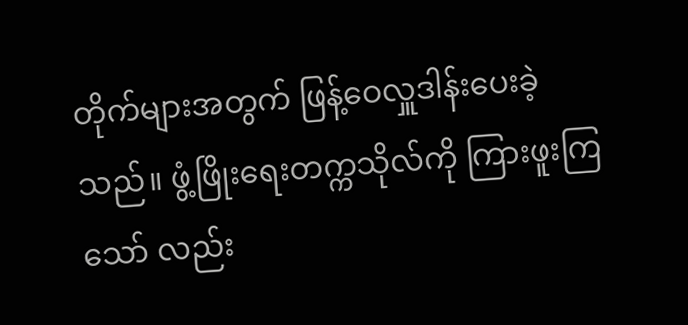တိုက်များအတွက် ဖြန့်ဝေလှူဒါန်းပေးခဲ့သည်။ ဖွံ့ဖြိုးရေးတက္ကသိုလ်ကို ကြားဖူးကြသော် လည်း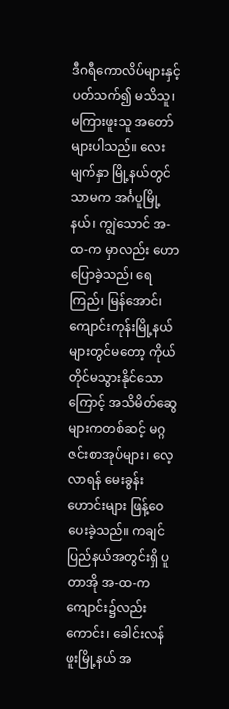ဒီဂရီကောလိပ်များနှင့်ပတ်သက်၍ မသိသူ၊ မကြားဖူးသူ အတော်များပါသည်။ လေးမျက်နှာ မြို့နယ်တွင်သာမက အင်္ဂပူမြို့နယ်၊ ကျွဲသောင် အ-ထ-က မှာလည်း ဟောပြောခဲ့သည်၊ ရေကြည်၊ မြန်အောင်၊ ကျောင်းကုန်းမြို့နယ်များတွင်မတော့ ကိုယ်တိုင်မသွားနိုင်သောကြောင့် အသိမိတ်ဆွေ များကတစ်ဆင့် မဂ္ဂဇင်းစာအုပ်များ၊ လေ့လာရန် မေးခွန်းဟောင်းများ ဖြန့်ဝေပေးခဲ့သည်။ ကချင် ပြည်နယ်အတွင်းရှိ ပူတာအို အ-ထ-က ကျောင်း၌လည်းကောင်း၊ ခေါင်းလန်ဖူးမြို့နယ် အ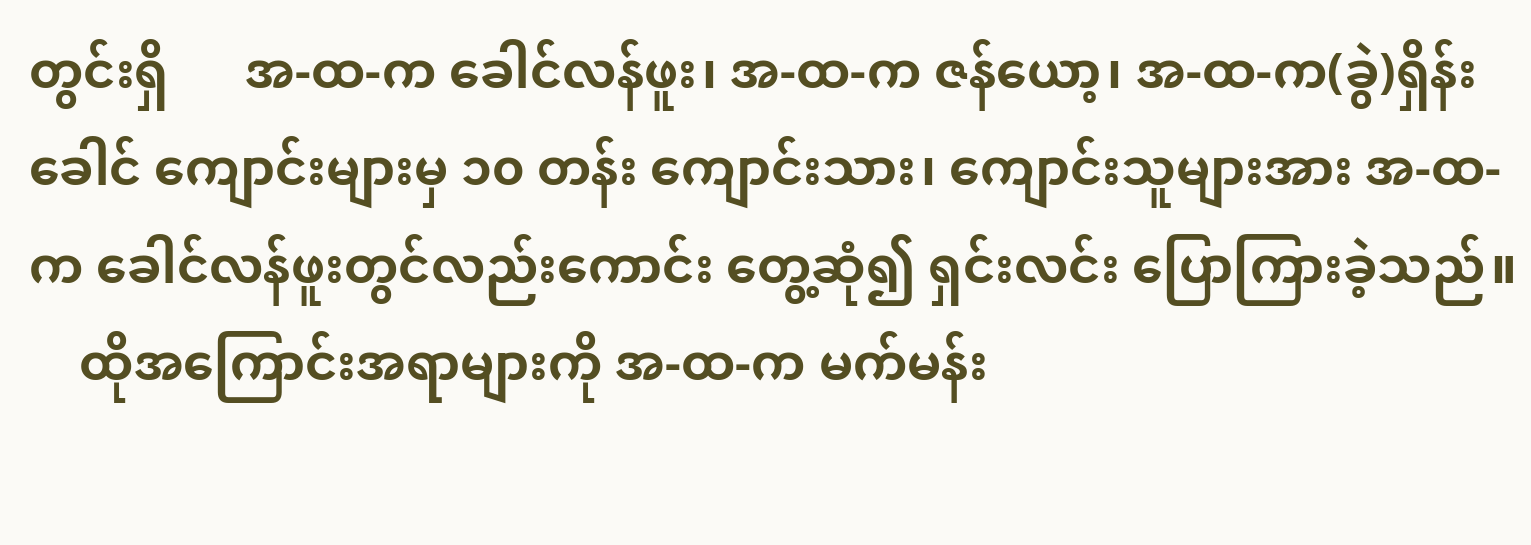တွင်းရှိ      အ-ထ-က ခေါင်လန်ဖူး၊ အ-ထ-က ဇန်ယော့၊ အ-ထ-က(ခွဲ)ရှိန်းခေါင် ကျောင်းများမှ ၁၀ တန်း ကျောင်းသား၊ ကျောင်းသူများအား အ-ထ-က ခေါင်လန်ဖူးတွင်လည်းကောင်း တွေ့ဆုံ၍ ရှင်းလင်း ပြောကြားခဲ့သည်။
    ထိုအကြောင်းအရာများကို အ-ထ-က မက်မန်း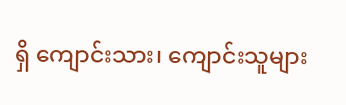ရှိ ကျောင်းသား၊ ကျောင်းသူများ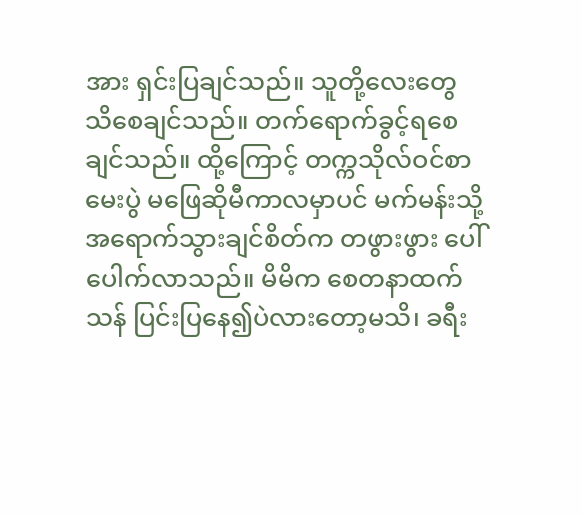အား ရှင်းပြချင်သည်။ သူတို့လေးတွေ သိစေချင်သည်။ တက်ရောက်ခွင့်ရစေချင်သည်။ ထို့ကြောင့် တက္ကသိုလ်ဝင်စာမေးပွဲ မဖြေဆိုမီကာလမှာပင် မက်မန်းသို့ အရောက်သွားချင်စိတ်က တဖွားဖွား ပေါ်ပေါက်လာသည်။ မိမိက စေတနာထက်သန် ပြင်းပြနေ၍ပဲလားတော့မသိ၊ ခရီး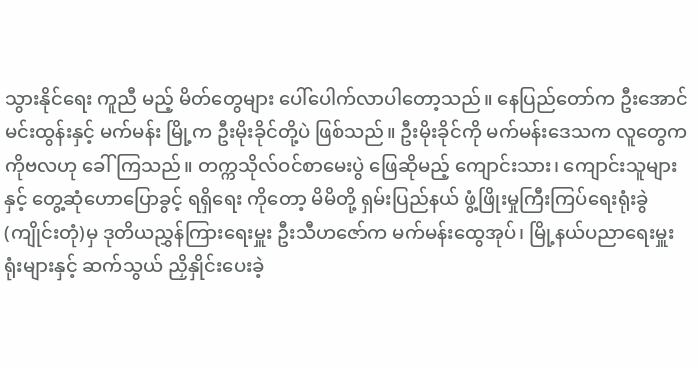သွားနိုင်ရေး ကူညီ မည့် မိတ်တွေများ ပေါ်ပေါက်လာပါတော့သည်။ နေပြည်တော်က ဦးအောင်မင်းထွန်းနှင့် မက်မန်း မြို့က ဦးမိုးခိုင်တို့ပဲ ဖြစ်သည်။ ဦးမိုးခိုင်ကို မက်မန်းဒေသက လူတွေက ကိုဗလဟု ခေါ်ကြသည်။ တက္ကသိုလ်ဝင်စာမေးပွဲ ဖြေဆိုမည့် ကျောင်းသား၊ ကျောင်းသူများနှင့် တွေ့ဆုံဟောပြောခွင့် ရရှိရေး ကိုတော့ မိမိတို့ ရှမ်းပြည်နယ် ဖွံ့ဖြိုးမှုကြီးကြပ်ရေးရုံးခွဲ (ကျိုင်းတုံ)မှ ဒုတိယညွှန်ကြားရေးမှူး ဦးသီဟဇော်က မက်မန်းထွေအုပ်၊ မြို့နယ်ပညာရေးမှူးရုံးများနှင့် ဆက်သွယ် ညှိနှိုင်းပေးခဲ့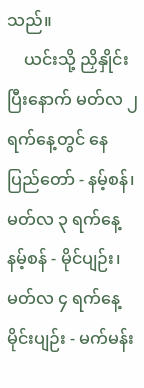သည်။
    ယင်းသို့ ညှိနှိုင်းပြီးနောက် မတ်လ ၂ ရက်နေ့တွင် နေပြည်တော် - နမ့်စန်၊ မတ်လ ၃ ရက်နေ့ နမ့်စန် - မိုင်ပျဉ်း၊ မတ်လ ၄ ရက်နေ့ မိုင်းပျဉ်း - မက်မန်း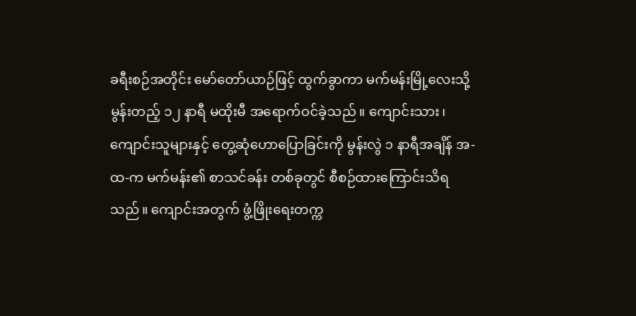ခရီးစဉ်အတိုင်း မော်တော်ယာဉ်ဖြင့် ထွက်ခွာကာ မက်မန်းမြို့လေးသို့ မွန်းတည့် ၁၂ နာရီ မထိုးမီ အရောက်ဝင်ခဲ့သည်။ ကျောင်းသား၊ ကျောင်းသူများနှင့် တွေ့ဆုံဟောပြောခြင်းကို မွန်းလွဲ ၁ နာရီအချိန် အ-ထ-က မက်မန်း၏ စာသင်ခန်း တစ်ခုတွင် စီစဉ်ထားကြောင်းသိရသည်။ ကျောင်းအတွက် ဖွံ့ဖြိုးရေးတက္က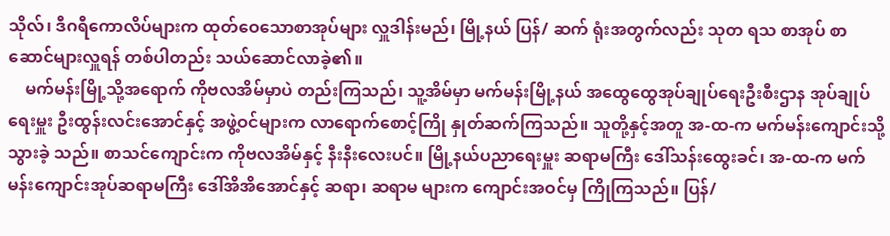သိုလ်၊ ဒီဂရီကောလိပ်များက ထုတ်ဝေသောစာအုပ်များ လှူဒါန်းမည်၊ မြို့နယ် ပြန်/ ဆက် ရုံးအတွက်လည်း သုတ ရသ စာအုပ် စာဆောင်များလှူရန် တစ်ပါတည်း သယ်ဆောင်လာခဲ့၏။
    မက်မန်းမြို့သို့အရောက် ကိုဗလအိမ်မှာပဲ တည်းကြသည်၊ သူ့အိမ်မှာ မက်မန်းမြို့နယ် အထွေထွေအုပ်ချုပ်ရေးဦးစီးဌာန အုပ်ချုပ်ရေးမှူး ဦးထွန်းလင်းအောင်နှင့် အဖွဲ့ဝင်များက လာရောက်စောင့်ကြို နှုတ်ဆက်ကြသည်။ သူတို့နှင့်အတူ အ-ထ-က မက်မန်းကျောင်းသို့ သွားခဲ့ သည်။ စာသင်ကျောင်းက ကိုဗလအိမ်နှင့် နီးနီးလေးပင်။ မြို့နယ်ပညာရေးမှူး ဆရာမကြီး ဒေါ်သန်းထွေးခင်၊ အ-ထ-က မက်မန်းကျောင်းအုပ်ဆရာမကြီး ဒေါ်အိအိအောင်နှင့် ဆရာ၊ ဆရာမ များက ကျောင်းအဝင်မှ ကြိုကြသည်။ ပြန်/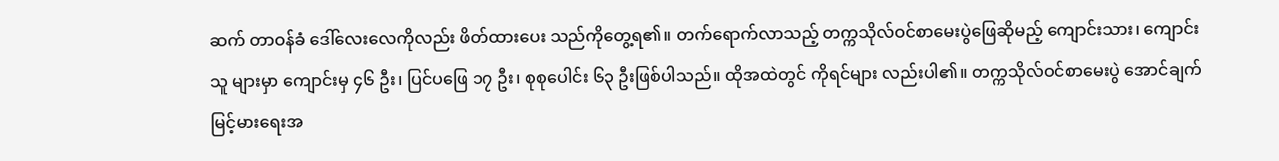ဆက် တာဝန်ခံ ဒေါ်လေးလေကိုလည်း ဖိတ်ထားပေး သည်ကိုတွေ့ရ၏။ တက်ရောက်လာသည့် တက္ကသိုလ်ဝင်စာမေးပွဲဖြေဆိုမည့် ကျောင်းသား၊ ကျောင်းသူ များမှာ ကျောင်းမှ ၄၆ ဦး၊ ပြင်ပဖြေ ၁၇ ဦး၊ စုစုပေါင်း ၆၃ ဦးဖြစ်ပါသည်။ ထိုအထဲတွင် ကိုရင်များ လည်းပါ၏။ တက္ကသိုလ်ဝင်စာမေးပွဲ အောင်ချက်မြင့်မားရေးအ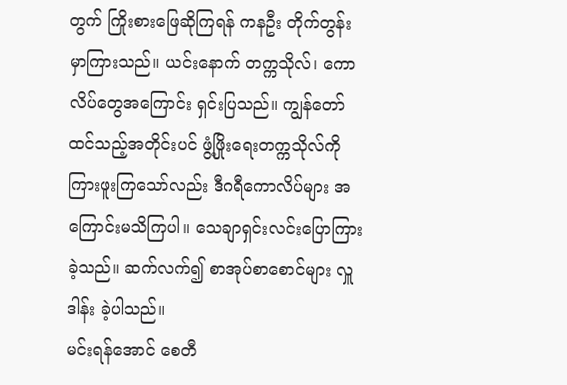တွက် ကြိုးစားဖြေဆိုကြရန် ကနဦး တိုက်တွန်းမှာကြားသည်။ ယင်းနောက် တက္ကသိုလ်၊ ကောလိပ်တွေအကြောင်း ရှင်းပြသည်။ ကျွန်တော်ထင်သည့်အတိုင်းပင် ဖွံ့ဖြိုးရေးတက္ကသိုလ်ကို ကြားဖူးကြသော်လည်း ဒီဂရီကောလိပ်များ အကြောင်းမသိကြပါ။ သေချာရှင်းလင်းပြောကြားခဲ့သည်။ ဆက်လက်၍ စာအုပ်စာစောင်များ လှူဒါန်း ခဲ့ပါသည်။
မင်းရန်အောင် စေတီ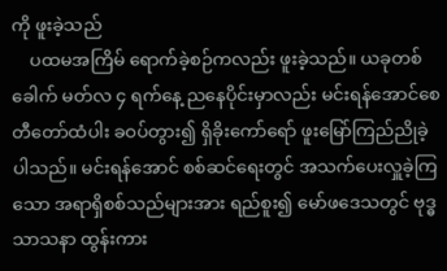ကို ဖူးခဲ့သည်
    ပထမအကြိမ် ရောက်ခဲ့စဉ်ကလည်း ဖူးခဲ့သည်။ ယခုတစ်ခေါက် မတ်လ ၄ ရက်နေ့ ညနေပိုင်းမှာလည်း မင်းရန်အောင်စေတီတော်ထံပါး ခဝပ်တွား၍ ရှိခိုးကော်ရော် ဖူးမြော်ကြည်ညိုခဲ့ ပါသည်။ မင်းရန်အောင် စစ်ဆင်ရေးတွင် အသက်ပေးလှူခဲ့ကြသော အရာရှိစစ်သည်များအား ရည်စူး၍ မော်ဖဒေသတွင် ဗုဒ္ဓသာသနာ ထွန်းကား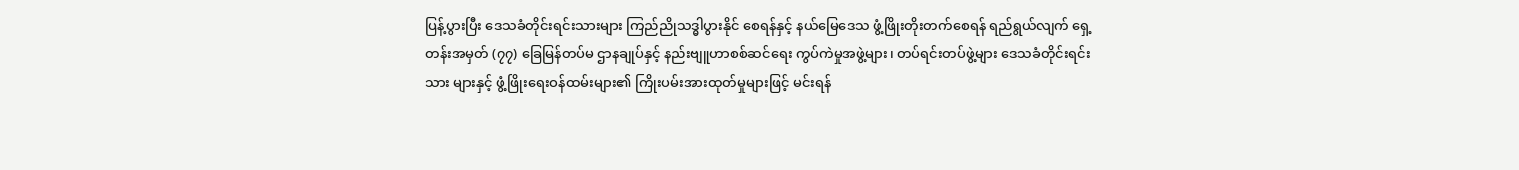ပြန့်ပွားပြီး ဒေသခံတိုင်းရင်းသားများ ကြည်ညိုသဒ္ဓါပွားနိုင် စေရန်နှင့် နယ်မြေဒေသ ဖွံ့ဖြိုးတိုးတက်စေရန် ရည်ရွယ်လျက် ရှေ့တန်းအမှတ် (၇၇) ခြေမြန်တပ်မ ဌာနချုပ်နှင့် နည်းဗျူဟာစစ်ဆင်ရေး ကွပ်ကဲမှုအဖွဲ့များ၊ တပ်ရင်းတပ်ဖွဲ့များ ဒေသခံတိုင်းရင်းသား များနှင့် ဖွံ့ဖြိုးရေးဝန်ထမ်းများ၏ ကြိုးပမ်းအားထုတ်မှုများဖြင့် မင်းရန်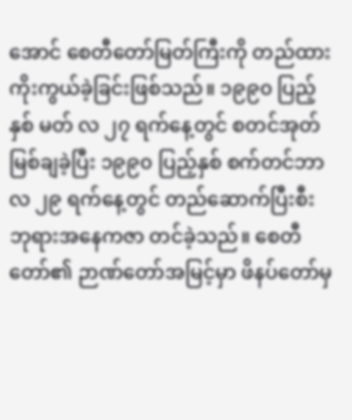အောင် စေတီတော်မြတ်ကြီးကို တည်ထားကိုးကွယ်ခဲ့ခြင်းဖြစ်သည်။ ၁၉၉၀ ပြည့်နှစ် မတ် လ ၂၇ ရက်နေ့တွင် စတင်အုတ်မြစ်ချခဲ့ပြီး ၁၉၉၀ ပြည့်နှစ် စက်တင်ဘာလ ၂၉ ရက်နေ့တွင် တည်ဆောက်ပြီးစီး ဘုရားအနေကဇာ တင်ခဲ့သည်။ စေတီတော်၏ ဉာဏ်တော်အမြင့်မှာ ဖိနပ်တော်မှ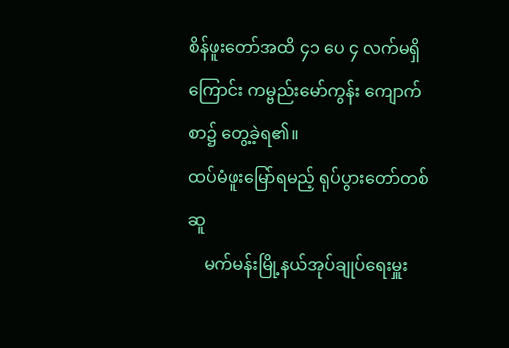စိန်ဖူးတော်အထိ ၄၁ ပေ ၄ လက်မရှိကြောင်း ကမ္ဗည်းမော်ကွန်း ကျောက်စာ၌ တွေ့ခဲ့ရ၏။
ထပ်မံဖူးမြော်ရမည့် ရုပ်ပွားတော်တစ်ဆူ
    မက်မန်းမြို့နယ်အုပ်ချုပ်ရေးမှူး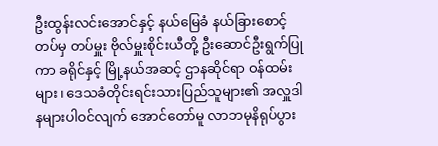ဦးထွန်းလင်းအောင်နှင့် နယ်မြေခံ နယ်ခြားစောင့်တပ်မှ တပ်မှူး ဗိုလ်မှူးစိုင်းယီတို့ ဦးဆောင်ဦးရွက်ပြုကာ ခရိုင်နှင့် မြို့နယ်အဆင့် ဌာနဆိုင်ရာ ဝန်ထမ်းများ၊ ဒေသခံတိုင်းရင်းသားပြည်သူများ၏ အလှူဒါနများပါဝင်လျက် အောင်တော်မူ လာဘမုနိရုပ်ပွား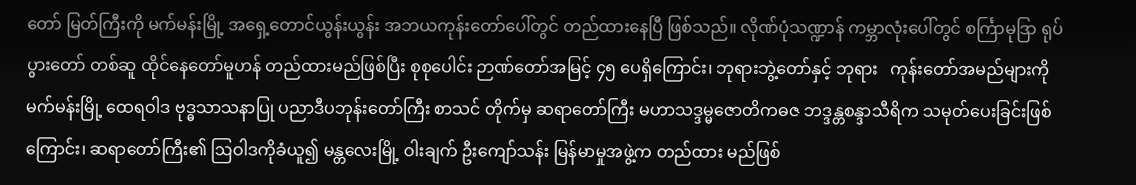တော် မြတ်ကြီးကို မက်မန်းမြို့ အရှေ့တောင်ယွန်းယွန်း အဘယကုန်းတော်ပေါ်တွင် တည်ထားနေပြီ ဖြစ်သည်။ လိုဏ်ပုံသဏ္ဍာန် ကမ္ဘာလုံးပေါ်တွင် စင်္ကြာမုဒြာ ရုပ်ပွားတော် တစ်ဆူ ထိုင်နေတော်မူဟန် တည်ထားမည်ဖြစ်ပြီး စုစုပေါင်း ဉာဏ်တော်အမြင့် ၄၅ ပေရှိကြောင်း၊ ဘုရားဘွဲ့တော်နှင့် ဘုရား   ကုန်းတော်အမည်များကို မက်မန်းမြို့ ထေရဝါဒ ဗုဒ္ဓသာသနာပြု ပညာဒီပဘုန်းတော်ကြီး စာသင် တိုက်မှ ဆရာတော်ကြီး မဟာသဒ္ဒမ္မဇောတိကဓဇ ဘဒ္ဒန္တစန္ဒာသီရိက သမုတ်ပေးခြင်းဖြစ်ကြောင်း၊ ဆရာတော်ကြီး၏ ဩဝါဒကိုခံယူ၍ မန္တလေးမြို့ ဝါးချက် ဦးကျော်သန်း မြန်မာမှုအဖွဲ့က တည်ထား မည်ဖြစ်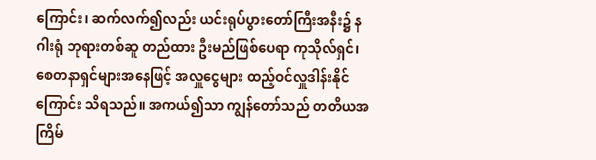ကြောင်း၊ ဆက်လက်၍လည်း ယင်းရုပ်ပွားတော်ကြီးအနီး၌ နဂါးရုံ ဘုရားတစ်ဆူ တည်ထား ဦးမည်ဖြစ်ပေရာ ကုသိုလ်ရှင်၊ စေတနာရှင်များအနေဖြင့် အလှူငွေများ ထည့်ဝင်လှူဒါန်းနိုင်ကြောင်း သိရသည်။ အကယ်၍သာ ကျွန်တော်သည် တတိယအကြိမ်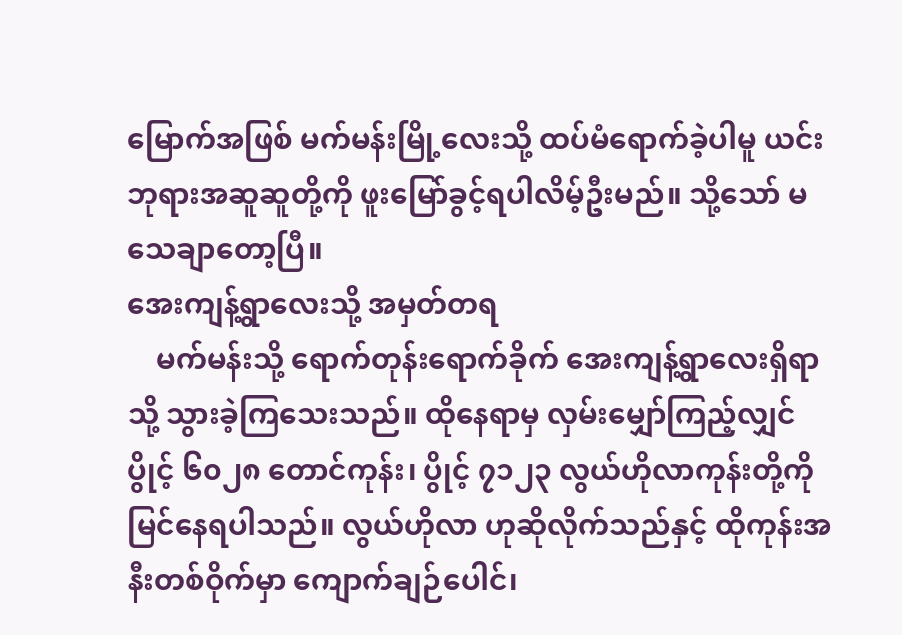မြောက်အဖြစ် မက်မန်းမြို့လေးသို့ ထပ်မံရောက်ခဲ့ပါမူ ယင်းဘုရားအဆူဆူတို့ကို ဖူးမြော်ခွင့်ရပါလိမ့်ဦးမည်။ သို့သော် မသေချာတော့ပြီ။
အေးကျန့်ရွာလေးသို့ အမှတ်တရ
    မက်မန်းသို့ ရောက်တုန်းရောက်ခိုက် အေးကျန့်ရွာလေးရှိရာသို့ သွားခဲ့ကြသေးသည်။ ထိုနေရာမှ လှမ်းမျှော်ကြည့်လျှင် ပွိုင့် ၆၀၂၈ တောင်ကုန်း၊ ပွိုင့် ၇၁၂၃ လွယ်ဟိုလာကုန်းတို့ကို မြင်နေရပါသည်။ လွယ်ဟိုလာ ဟုဆိုလိုက်သည်နှင့် ထိုကုန်းအနီးတစ်ဝိုက်မှာ ကျောက်ချဉ်ပေါင်၊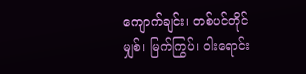ကျောက်ချင်း၊ တစ်ပင်တိုင်မျှစ်၊ မြက်ကြွပ်၊ ဝါးရောင်း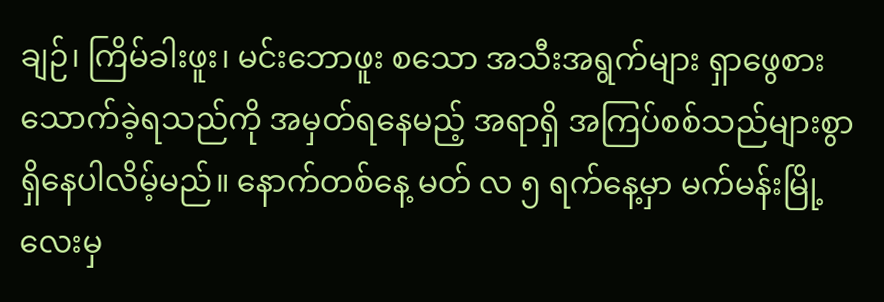ချဉ်၊ ကြိမ်ခါးဖူး၊ မင်းဘောဖူး စသော အသီးအရွက်များ ရှာဖွေစားသောက်ခဲ့ရသည်ကို အမှတ်ရနေမည့် အရာရှိ အကြပ်စစ်သည်များစွာ ရှိနေပါလိမ့်မည်။ နောက်တစ်နေ့ မတ် လ ၅ ရက်နေ့မှာ မက်မန်းမြို့လေးမှ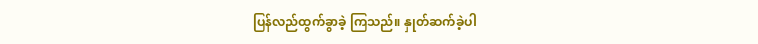ပြန်လည်ထွက်ခွာခဲ့ ကြသည်။ နှုတ်ဆက်ခဲ့ပါ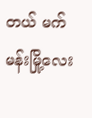တယ် မက်မန်းမြို့လေး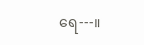ရေ---။